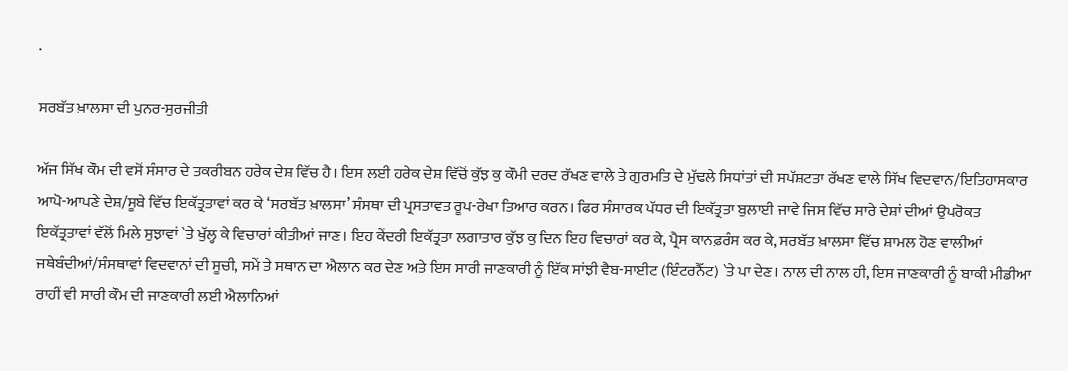.

ਸਰਬੱਤ ਖ਼ਾਲਸਾ ਦੀ ਪੁਨਰ-ਸੁਰਜੀਤੀ

ਅੱਜ ਸਿੱਖ ਕੌਮ ਦੀ ਵਸੋਂ ਸੰਸਾਰ ਦੇ ਤਕਰੀਬਨ ਹਰੇਕ ਦੇਸ਼ ਵਿੱਚ ਹੈ। ਇਸ ਲਈ ਹਰੇਕ ਦੇਸ਼ ਵਿੱਚੋਂ ਕੁੱਝ ਕੁ ਕੌਮੀ ਦਰਦ ਰੱਖਣ ਵਾਲੇ ਤੇ ਗੁਰਮਤਿ ਦੇ ਮੁੱਢਲੇ ਸਿਧਾਂਤਾਂ ਦੀ ਸਪੱਸ਼ਟਤਾ ਰੱਖਣ ਵਾਲੇ ਸਿੱਖ ਵਿਦਵਾਨ/ਇਤਿਹਾਸਕਾਰ ਆਪੋ-ਆਪਣੇ ਦੇਸ਼/ਸੂਬੇ ਵਿੱਚ ਇਕੱਤ੍ਰਤਾਵਾਂ ਕਰ ਕੇ ‘ਸਰਬੱਤ ਖ਼ਾਲਸਾ’ ਸੰਸਥਾ ਦੀ ਪ੍ਰਸਤਾਵਤ ਰੂਪ-ਰੇਖਾ ਤਿਆਰ ਕਰਨ। ਫਿਰ ਸੰਸਾਰਕ ਪੱਧਰ ਦੀ ਇਕੱਤ੍ਰਤਾ ਬੁਲਾਈ ਜਾਵੇ ਜਿਸ ਵਿੱਚ ਸਾਰੇ ਦੇਸ਼ਾਂ ਦੀਆਂ ਉਪਰੋਕਤ ਇਕੱਤ੍ਰਤਾਵਾਂ ਵੱਲੋਂ ਮਿਲੇ ਸੁਝਾਵਾਂ `ਤੇ ਖੁੱਲ੍ਹ ਕੇ ਵਿਚਾਰਾਂ ਕੀਤੀਆਂ ਜਾਣ। ਇਹ ਕੇਂਦਰੀ ਇਕੱਤ੍ਰਤਾ ਲਗਾਤਾਰ ਕੁੱਝ ਕੁ ਦਿਨ ਇਹ ਵਿਚਾਰਾਂ ਕਰ ਕੇ, ਪ੍ਰੈਸ ਕਾਨਫ਼ਰੰਸ ਕਰ ਕੇ, ਸਰਬੱਤ ਖ਼ਾਲਸਾ ਵਿੱਚ ਸ਼ਾਮਲ ਹੋਣ ਵਾਲੀਆਂ ਜਥੇਬੰਦੀਆਂ/ਸੰਸਥਾਵਾਂ ਵਿਦਵਾਨਾਂ ਦੀ ਸੂਚੀ, ਸਮੇਂ ਤੇ ਸਥਾਨ ਦਾ ਐਲਾਨ ਕਰ ਦੇਣ ਅਤੇ ਇਸ ਸਾਰੀ ਜਾਣਕਾਰੀ ਨੂੰ ਇੱਕ ਸਾਂਝੀ ਵੈਬ-ਸਾਈਟ (ਇੰਟਰਨੈੱਟ) `ਤੇ ਪਾ ਦੇਣ। ਨਾਲ ਦੀ ਨਾਲ ਹੀ, ਇਸ ਜਾਣਕਾਰੀ ਨੂੰ ਬਾਕੀ ਮੀਡੀਆ ਰਾਹੀਂ ਵੀ ਸਾਰੀ ਕੌਮ ਦੀ ਜਾਣਕਾਰੀ ਲਈ ਐਲਾਨਿਆਂ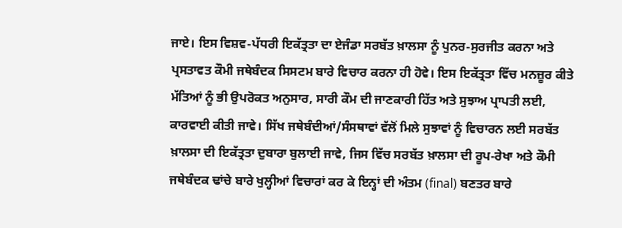ਜਾਏ। ਇਸ ਵਿਸ਼ਵ-ਪੱਧਰੀ ਇਕੱਤ੍ਰਤਾ ਦਾ ਏਜੰਡਾ ਸਰਬੱਤ ਖ਼ਾਲਸਾ ਨੂੰ ਪੁਨਰ-ਸੁਰਜੀਤ ਕਰਨਾ ਅਤੇ ਪ੍ਰਸਤਾਵਤ ਕੌਮੀ ਜਥੇਬੰਦਕ ਸਿਸਟਮ ਬਾਰੇ ਵਿਚਾਰ ਕਰਨਾ ਹੀ ਹੋਵੇ। ਇਸ ਇਕੱਤ੍ਰਤਾ ਵਿੱਚ ਮਨਜ਼ੂਰ ਕੀਤੇ ਮੱਤਿਆਂ ਨੂੰ ਭੀ ਉਪਰੋਕਤ ਅਨੁਸਾਰ, ਸਾਰੀ ਕੌਮ ਦੀ ਜਾਣਕਾਰੀ ਹਿੱਤ ਅਤੇ ਸੁਝਾਅ ਪ੍ਰਾਪਤੀ ਲਈ, ਕਾਰਵਾਈ ਕੀਤੀ ਜਾਵੇ। ਸਿੱਖ ਜਥੇਬੰਦੀਆਂ/ਸੰਸਥਾਵਾਂ ਵੱਲੋਂ ਮਿਲੇ ਸੁਝਾਵਾਂ ਨੂੰ ਵਿਚਾਰਨ ਲਈ ਸਰਬੱਤ ਖ਼ਾਲਸਾ ਦੀ ਇਕੱਤ੍ਰਤਾ ਦੁਬਾਰਾ ਬੁਲਾਈ ਜਾਵੇ, ਜਿਸ ਵਿੱਚ ਸਰਬੱਤ ਖ਼ਾਲਸਾ ਦੀ ਰੂਪ-ਰੇਖਾ ਅਤੇ ਕੌਮੀ ਜਥੇਬੰਦਕ ਢਾਂਚੇ ਬਾਰੇ ਖੁਲ੍ਹੀਆਂ ਵਿਚਾਰਾਂ ਕਰ ਕੇ ਇਨ੍ਹਾਂ ਦੀ ਅੰਤਮ (final) ਬਣਤਰ ਬਾਰੇ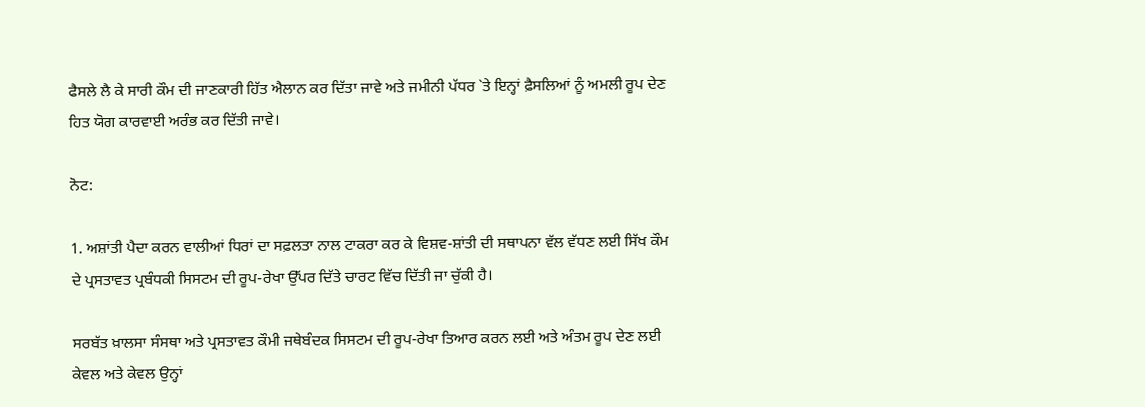ਫੈਸਲੇ ਲੈ ਕੇ ਸਾਰੀ ਕੌਮ ਦੀ ਜਾਣਕਾਰੀ ਹਿੱਤ ਐਲਾਨ ਕਰ ਦਿੱਤਾ ਜਾਵੇ ਅਤੇ ਜਮੀਨੀ ਪੱਧਰ `ਤੇ ਇਨ੍ਹਾਂ ਫ਼ੈਸਲਿਆਂ ਨੂੰ ਅਮਲੀ ਰੂਪ ਦੇਣ ਹਿਤ ਯੋਗ ਕਾਰਵਾਈ ਅਰੰਭ ਕਰ ਦਿੱਤੀ ਜਾਵੇ।

ਨੋਟ:

1. ਅਸ਼ਾਂਤੀ ਪੈਦਾ ਕਰਨ ਵਾਲੀਆਂ ਧਿਰਾਂ ਦਾ ਸਫ਼ਲਤਾ ਨਾਲ ਟਾਕਰਾ ਕਰ ਕੇ ਵਿਸ਼ਵ-ਸ਼ਾਂਤੀ ਦੀ ਸਥਾਪਨਾ ਵੱਲ ਵੱਧਣ ਲਈ ਸਿੱਖ ਕੌਮ ਦੇ ਪ੍ਰਸਤਾਵਤ ਪ੍ਰਬੰਧਕੀ ਸਿਸਟਮ ਦੀ ਰੂਪ-ਰੇਖਾ ਉੱਪਰ ਦਿੱਤੇ ਚਾਰਟ ਵਿੱਚ ਦਿੱਤੀ ਜਾ ਚੁੱਕੀ ਹੈ।

ਸਰਬੱਤ ਖ਼ਾਲਸਾ ਸੰਸਥਾ ਅਤੇ ਪ੍ਰਸਤਾਵਤ ਕੌਮੀ ਜਥੇਬੰਦਕ ਸਿਸਟਮ ਦੀ ਰੂਪ-ਰੇਖਾ ਤਿਆਰ ਕਰਨ ਲਈ ਅਤੇ ਅੰਤਮ ਰੂਪ ਦੇਣ ਲਈ ਕੇਵਲ ਅਤੇ ਕੇਵਲ ਉਨ੍ਹਾਂ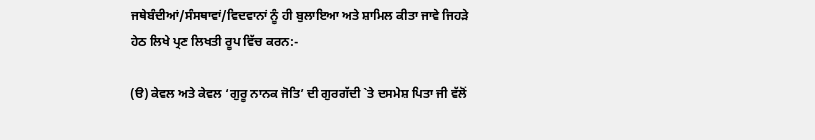ਜਥੇਬੰਦੀਆਂ/ਸੰਸਥਾਵਾਂ/ਵਿਦਵਾਨਾਂ ਨੂੰ ਹੀ ਬੁਲਾਇਆ ਅਤੇ ਸ਼ਾਮਿਲ ਕੀਤਾ ਜਾਵੇ ਜਿਹੜੇ ਹੇਠ ਲਿਖੇ ਪ੍ਰਣ ਲਿਖਤੀ ਰੂਪ ਵਿੱਚ ਕਰਨ:-

(ੳ) ਕੇਵਲ ਅਤੇ ਕੇਵਲ ‘ਗੁਰੂ ਨਾਨਕ ਜੋਤਿ’ ਦੀ ਗੁਰਗੱਦੀ `ਤੇ ਦਸਮੇਸ਼ ਪਿਤਾ ਜੀ ਵੱਲੋਂ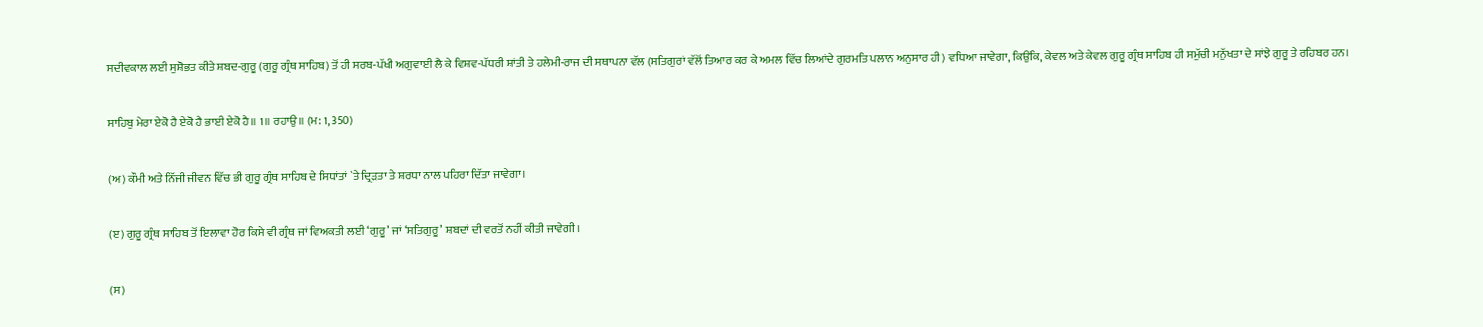ਸਦੀਵਕਾਲ ਲਈ ਸੁਸ਼ੋਭਤ ਕੀਤੇ ਸ਼ਬਦ-ਗੁਰੂ (ਗੁਰੂ ਗ੍ਰੰਥ ਸਾਹਿਬ) ਤੋਂ ਹੀ ਸਰਬ-ਪੱਖੀ ਅਗੁਵਾਈ ਲੈ ਕੇ ਵਿਸ਼ਵ-ਪੱਧਰੀ ਸ਼ਾਂਤੀ ਤੇ ਹਲੇਮੀ-ਰਾਜ ਦੀ ਸਥਾਪਨਾ ਵੱਲ (ਸਤਿਗੁਰਾਂ ਵੱਲੋਂ ਤਿਆਰ ਕਰ ਕੇ ਅਮਲ ਵਿੱਚ ਲਿਆਂਦੇ ਗੁਰਮਤਿ ਪਲਾਨ ਅਨੁਸਾਰ ਹੀ) ਵਧਿਆ ਜਾਵੇਗਾ, ਕਿਉਂਕਿ, ਕੇਵਲ ਅਤੇ ਕੇਵਲ ਗੁਰੂ ਗ੍ਰੰਥ ਸਾਹਿਬ ਹੀ ਸਮੁੱਚੀ ਮਨੁੱਖਤਾ ਦੇ ਸਾਂਝੇ ਗੁਰੂ ਤੇ ਰਹਿਬਰ ਹਨ।

ਸਾਹਿਬੁ ਮੇਰਾ ਏਕੋ ਹੈ ਏਕੋ ਹੈ ਭਾਈ ਏਕੋ ਹੈ॥ 1॥ ਰਹਾਉ॥ (ਮ: 1, 350)

(ਅ) ਕੌਮੀ ਅਤੇ ਨਿੱਜੀ ਜੀਵਨ ਵਿੱਚ ਭੀ ਗੁਰੂ ਗ੍ਰੰਥ ਸਾਹਿਬ ਦੇ ਸਿਧਾਂਤਾਂ `ਤੇ ਦ੍ਰਿੜਤਾ ਤੇ ਸ਼ਰਧਾ ਨਾਲ ਪਹਿਰਾ ਦਿੱਤਾ ਜਾਵੇਗਾ।

(ੲ) ਗੁਰੂ ਗ੍ਰੰਥ ਸਾਹਿਬ ਤੋਂ ਇਲਾਵਾ ਹੋਰ ਕਿਸੇ ਵੀ ਗ੍ਰੰਥ ਜਾਂ ਵਿਅਕਤੀ ਲਈ ‘ਗੁਰੂ’ ਜਾਂ ‘ਸਤਿਗੁਰੂ’ ਸ਼ਬਦਾਂ ਦੀ ਵਰਤੋਂ ਨਹੀਂ ਕੀਤੀ ਜਾਵੇਗੀ।

(ਸ)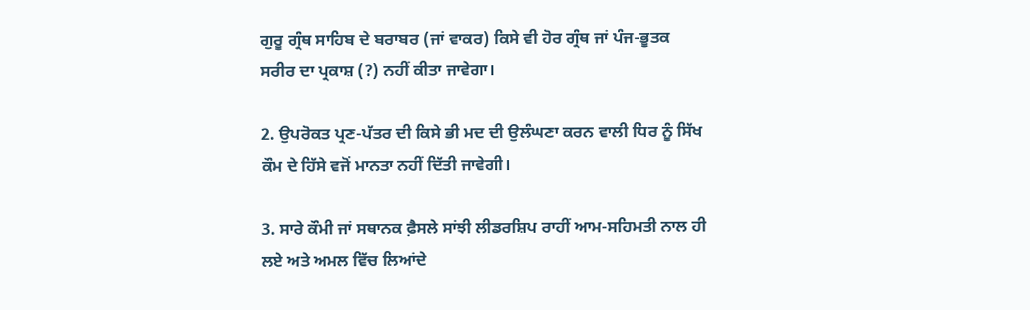ਗੁਰੂ ਗ੍ਰੰਥ ਸਾਹਿਬ ਦੇ ਬਰਾਬਰ (ਜਾਂ ਵਾਕਰ) ਕਿਸੇ ਵੀ ਹੋਰ ਗ੍ਰੰਥ ਜਾਂ ਪੰਜ-ਭੂਤਕ ਸਰੀਰ ਦਾ ਪ੍ਰਕਾਸ਼ (?) ਨਹੀਂ ਕੀਤਾ ਜਾਵੇਗਾ।

2. ਉਪਰੋਕਤ ਪ੍ਰਣ-ਪੱਤਰ ਦੀ ਕਿਸੇ ਭੀ ਮਦ ਦੀ ਉਲੰਘਣਾ ਕਰਨ ਵਾਲੀ ਧਿਰ ਨੂੰ ਸਿੱਖ ਕੌਮ ਦੇ ਹਿੱਸੇ ਵਜੋਂ ਮਾਨਤਾ ਨਹੀਂ ਦਿੱਤੀ ਜਾਵੇਗੀ।

3. ਸਾਰੇ ਕੌਮੀ ਜਾਂ ਸਥਾਨਕ ਫ਼ੈਸਲੇ ਸਾਂਝੀ ਲੀਡਰਸ਼ਿਪ ਰਾਹੀਂ ਆਮ-ਸਹਿਮਤੀ ਨਾਲ ਹੀ ਲਏ ਅਤੇ ਅਮਲ ਵਿੱਚ ਲਿਆਂਦੇ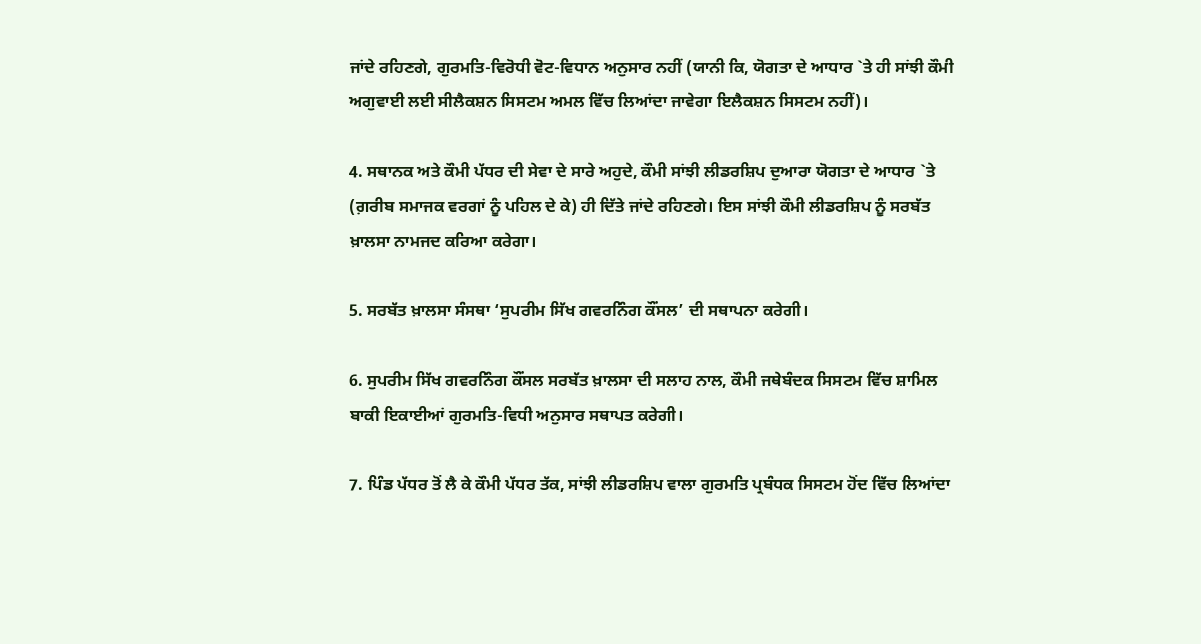ਜਾਂਦੇ ਰਹਿਣਗੇ, ਗੁਰਮਤਿ-ਵਿਰੋਧੀ ਵੋਟ-ਵਿਧਾਨ ਅਨੁਸਾਰ ਨਹੀਂ (ਯਾਨੀ ਕਿ, ਯੋਗਤਾ ਦੇ ਆਧਾਰ `ਤੇ ਹੀ ਸਾਂਝੀ ਕੌਮੀ ਅਗੁਵਾਈ ਲਈ ਸੀਲੈਕਸ਼ਨ ਸਿਸਟਮ ਅਮਲ ਵਿੱਚ ਲਿਆਂਦਾ ਜਾਵੇਗਾ ਇਲੈਕਸ਼ਨ ਸਿਸਟਮ ਨਹੀਂ)।

4. ਸਥਾਨਕ ਅਤੇ ਕੌਮੀ ਪੱਧਰ ਦੀ ਸੇਵਾ ਦੇ ਸਾਰੇ ਅਹੁਦੇ, ਕੌਮੀ ਸਾਂਝੀ ਲੀਡਰਸ਼ਿਪ ਦੁਆਰਾ ਯੋਗਤਾ ਦੇ ਆਧਾਰ `ਤੇ (ਗ਼ਰੀਬ ਸਮਾਜਕ ਵਰਗਾਂ ਨੂੰ ਪਹਿਲ ਦੇ ਕੇ) ਹੀ ਦਿੱਤੇ ਜਾਂਦੇ ਰਹਿਣਗੇ। ਇਸ ਸਾਂਝੀ ਕੌਮੀ ਲੀਡਰਸ਼ਿਪ ਨੂੰ ਸਰਬੱਤ ਖ਼ਾਲਸਾ ਨਾਮਜਦ ਕਰਿਆ ਕਰੇਗਾ।

5. ਸਰਬੱਤ ਖ਼ਾਲਸਾ ਸੰਸਥਾ ‘ਸੁਪਰੀਮ ਸਿੱਖ ਗਵਰਨਿੰਗ ਕੌਂਸਲ’ ਦੀ ਸਥਾਪਨਾ ਕਰੇਗੀ।

6. ਸੁਪਰੀਮ ਸਿੱਖ ਗਵਰਨਿੰਗ ਕੌਂਸਲ ਸਰਬੱਤ ਖ਼ਾਲਸਾ ਦੀ ਸਲਾਹ ਨਾਲ, ਕੌਮੀ ਜਥੇਬੰਦਕ ਸਿਸਟਮ ਵਿੱਚ ਸ਼ਾਮਿਲ ਬਾਕੀ ਇਕਾਈਆਂ ਗੁਰਮਤਿ-ਵਿਧੀ ਅਨੁਸਾਰ ਸਥਾਪਤ ਕਰੇਗੀ।

7. ਪਿੰਡ ਪੱਧਰ ਤੋਂ ਲੈ ਕੇ ਕੌਮੀ ਪੱਧਰ ਤੱਕ, ਸਾਂਝੀ ਲੀਡਰਸ਼ਿਪ ਵਾਲਾ ਗੁਰਮਤਿ ਪ੍ਰਬੰਧਕ ਸਿਸਟਮ ਹੋਂਦ ਵਿੱਚ ਲਿਆਂਦਾ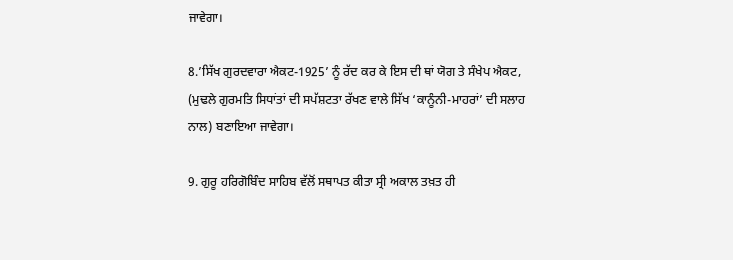ਜਾਵੇਗਾ।

8.’ਸਿੱਖ ਗੁਰਦਵਾਰਾ ਐਕਟ-1925’ ਨੂੰ ਰੱਦ ਕਰ ਕੇ ਇਸ ਦੀ ਥਾਂ ਯੋਗ ਤੇ ਸੰਖੇਪ ਐਕਟ, (ਮੁਢਲੇ ਗੁਰਮਤਿ ਸਿਧਾਂਤਾਂ ਦੀ ਸਪੱਸ਼ਟਤਾ ਰੱਖਣ ਵਾਲੇ ਸਿੱਖ ‘ਕਾਨੂੰਨੀ-ਮਾਹਰਾਂ’ ਦੀ ਸਲਾਹ ਨਾਲ) ਬਣਾਇਆ ਜਾਵੇਗਾ।

9. ਗੁਰੂ ਹਰਿਗੋਬਿੰਦ ਸਾਹਿਬ ਵੱਲੋਂ ਸਥਾਪਤ ਕੀਤਾ ਸ੍ਰੀ ਅਕਾਲ ਤਖ਼ਤ ਹੀ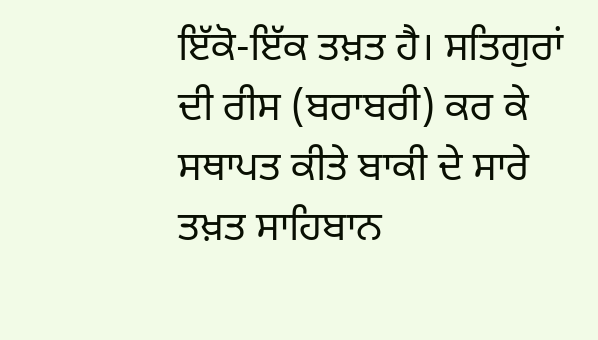ਇੱਕੋ-ਇੱਕ ਤਖ਼ਤ ਹੈ। ਸਤਿਗੁਰਾਂ ਦੀ ਰੀਸ (ਬਰਾਬਰੀ) ਕਰ ਕੇ ਸਥਾਪਤ ਕੀਤੇ ਬਾਕੀ ਦੇ ਸਾਰੇ ਤਖ਼ਤ ਸਾਹਿਬਾਨ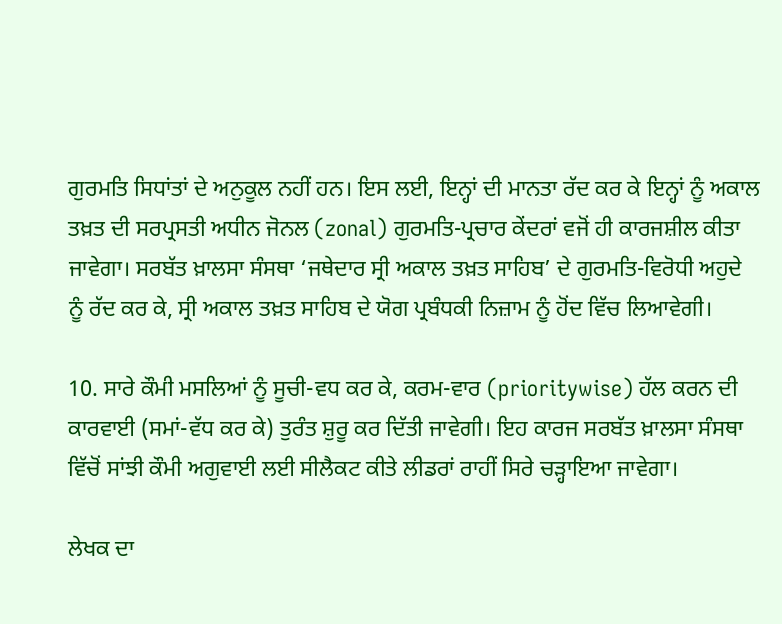ਗੁਰਮਤਿ ਸਿਧਾਂਤਾਂ ਦੇ ਅਨੁਕੂਲ ਨਹੀਂ ਹਨ। ਇਸ ਲਈ, ਇਨ੍ਹਾਂ ਦੀ ਮਾਨਤਾ ਰੱਦ ਕਰ ਕੇ ਇਨ੍ਹਾਂ ਨੂੰ ਅਕਾਲ ਤਖ਼ਤ ਦੀ ਸਰਪ੍ਰਸਤੀ ਅਧੀਨ ਜੋਨਲ (zonal) ਗੁਰਮਤਿ-ਪ੍ਰਚਾਰ ਕੇਂਦਰਾਂ ਵਜੋਂ ਹੀ ਕਾਰਜਸ਼ੀਲ ਕੀਤਾ ਜਾਵੇਗਾ। ਸਰਬੱਤ ਖ਼ਾਲਸਾ ਸੰਸਥਾ ‘ਜਥੇਦਾਰ ਸ੍ਰੀ ਅਕਾਲ ਤਖ਼ਤ ਸਾਹਿਬ’ ਦੇ ਗੁਰਮਤਿ-ਵਿਰੋਧੀ ਅਹੁਦੇ ਨੂੰ ਰੱਦ ਕਰ ਕੇ, ਸ੍ਰੀ ਅਕਾਲ ਤਖ਼ਤ ਸਾਹਿਬ ਦੇ ਯੋਗ ਪ੍ਰਬੰਧਕੀ ਨਿਜ਼ਾਮ ਨੂੰ ਹੋਂਦ ਵਿੱਚ ਲਿਆਵੇਗੀ।

10. ਸਾਰੇ ਕੌਮੀ ਮਸਲਿਆਂ ਨੂੰ ਸੂਚੀ-ਵਧ ਕਰ ਕੇ, ਕਰਮ-ਵਾਰ (prioritywise) ਹੱਲ ਕਰਨ ਦੀ ਕਾਰਵਾਈ (ਸਮਾਂ-ਵੱਧ ਕਰ ਕੇ) ਤੁਰੰਤ ਸ਼ੁਰੂ ਕਰ ਦਿੱਤੀ ਜਾਵੇਗੀ। ਇਹ ਕਾਰਜ ਸਰਬੱਤ ਖ਼ਾਲਸਾ ਸੰਸਥਾ ਵਿੱਚੋਂ ਸਾਂਝੀ ਕੌਮੀ ਅਗੁਵਾਈ ਲਈ ਸੀਲੈਕਟ ਕੀਤੇ ਲੀਡਰਾਂ ਰਾਹੀਂ ਸਿਰੇ ਚੜ੍ਹਾਇਆ ਜਾਵੇਗਾ।

ਲੇਖਕ ਦਾ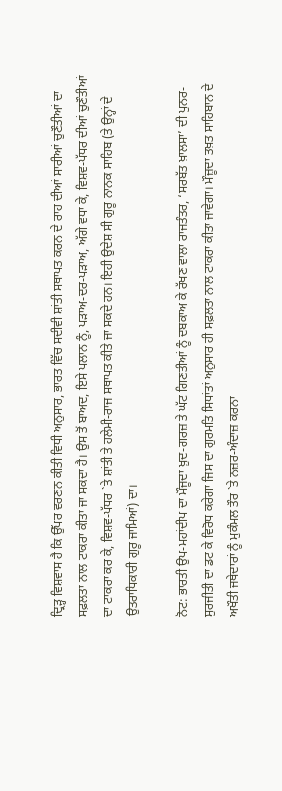ਦ੍ਰਿੜ੍ਹ ਵਿਸ਼ਵਾਸ ਹੈ ਕਿ ਉੱਪਰ ਵਰਣਨ ਕੀਤੀ ਵਿਧੀ ਅਨੁਸਾਰ, ਭਾਰਤ ਵਿੱਚ ਸਦੀਵੀ ਸ਼ਾਂਤੀ ਸਥਾਪਤ ਕਰਨ ਦੇ ਰਾਹ ਦੀਆਂ ਸਾਰੀਆਂ ਚੁਣੌਤੀਆਂ ਦਾ ਸਫ਼ਲਤਾ ਨਾਲ ਟਾਕਰਾ ਕੀਤਾ ਜਾ ਸਕਦਾ ਹੈ। ਉਸ ਤੋਂ ਬਾਅਦ, ਇਸੇ ਪਲਾਨ ਨੂੰ, ਪੜਾਅ-ਦਰ-ਪੜਾਅ, ਅੱਗੇ ਵਧਾ ਕੇ, ਵਿਸ਼ਵ-ਪੱਧਰ ਦੀਆਂ ਚੁਣੌਤੀਆਂ ਦਾ ਟਾਕਰਾ ਕਰ ਕੇ, ਵਿਸ਼ਵ-ਪੱਧਰ `ਤੇ ਸ਼ਾਂਤੀ ਤੇ ਹਲੇਮੀ-ਰਾਜ ਸਥਾਪਤ ਕੀਤੇ ਜਾ ਸਕਦੇ ਹਨ। ਇਹੀ ਉਦੇਸ਼ ਸੀ ਗੁਰੂ ਨਾਨਕ ਸਾਹਿਬ (ਤੇ ਉਨ੍ਹਾਂ ਦੇ ਉਤਰਾਧਿਕਾਰੀ ਗੁਰੂ ਜਾਮਿਆਂ) ਦਾ।

ਨੋਟ: ਭਾਰਤੀ ਉਪ-ਮਹਾਂਦੀਪ ਦਾ ਮੌਜੂਦਾ ਖ਼ੁਦ-ਗਰਜ਼ ਤੇ ਘੱਟ ਗਿਣਤੀਆਂ ਨੂੰ ਦਬਕਾਅ ਕੇ ਰੱਖਣ ਵਾਲਾ ਰਾਜਤੰਤਰ, ‘ਸਰਬੱਤ ਖ਼ਾਲਸਾ’ ਦੀ ਪੁਨਰ-ਸੁਰਜੀਤੀ ਦਾ ਡਟ ਕੇ ਵਿਰੋਧ ਕਰੇਗਾ ਜਿਸ ਦਾ ਗੁਰਮਤਿ ਸਿਧਾਂਤਾਂ ਅਨੁਸਾਰ ਹੀ ਸਫ਼ਲਤਾ ਨਾਲ ਟਾਕਰਾ ਕੀਤਾ ਜਾਵੇਗਾ। ਮੌਜ਼ੂਦਾ ਤਖ਼ਤ ਸਾਹਿਬਾਨ ਦੇ ਅਖੌਤੀ ਜਥੇਦਾਰਾਂ ਨੂੰ ਮੁਕੰਮਲ ਤੌਰ `ਤੇ ਨਜ਼ਰ-ਅੰਦਾਜ਼ ਕਰਨਾ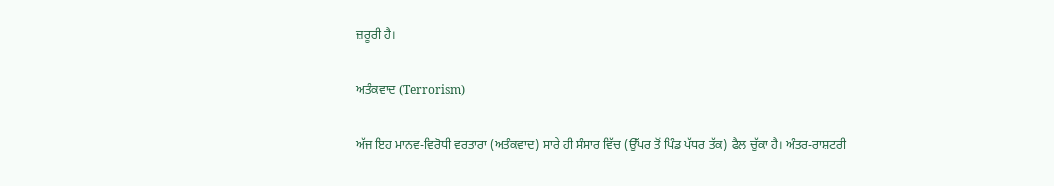ਜ਼ਰੂਰੀ ਹੈ।

ਅਤੰਕਵਾਦ (Terrorism)

ਅੱਜ ਇਹ ਮਾਨਵ-ਵਿਰੋਧੀ ਵਰਤਾਰਾ (ਅਤੰਕਵਾਦ) ਸਾਰੇ ਹੀ ਸੰਸਾਰ ਵਿੱਚ (ਉੱਪਰ ਤੋਂ ਪਿੰਡ ਪੱਧਰ ਤੱਕ) ਫੈਲ ਚੁੱਕਾ ਹੈ। ਅੰਤਰ-ਰਾਸ਼ਟਰੀ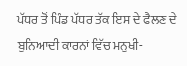ਪੱਧਰ ਤੋਂ ਪਿੰਡ ਪੱਧਰ ਤੱਕ ਇਸ ਦੇ ਫੈਲਣ ਦੇ ਬੁਨਿਆਦੀ ਕਾਰਨਾਂ ਵਿੱਚ ਮਨੁਖੀ-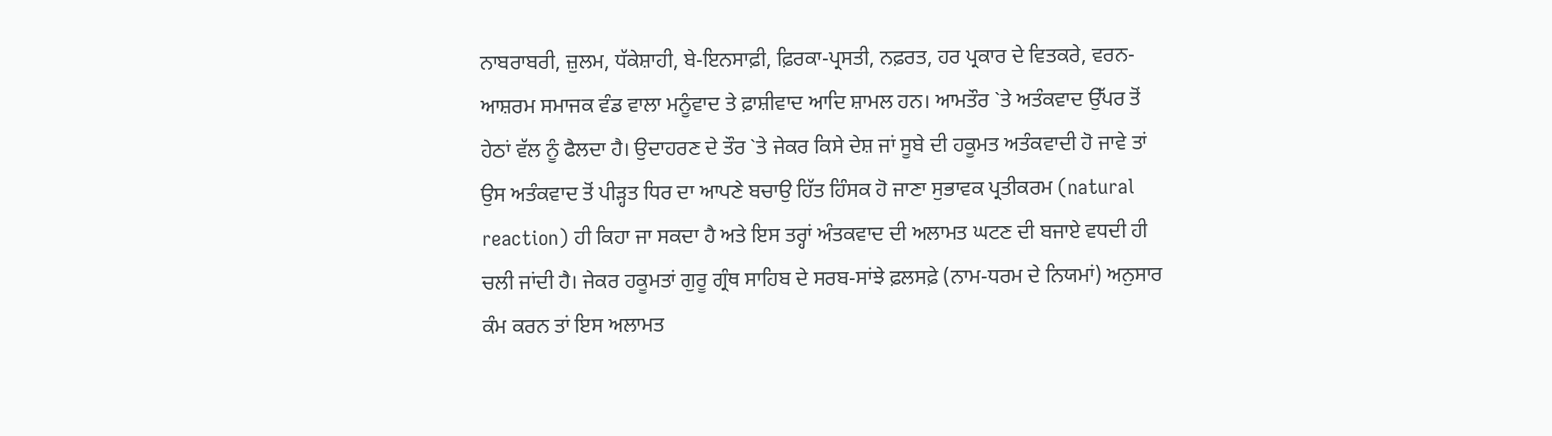ਨਾਬਰਾਬਰੀ, ਜ਼ੁਲਮ, ਧੱਕੇਸ਼ਾਹੀ, ਬੇ-ਇਨਸਾਫ਼ੀ, ਫ਼ਿਰਕਾ-ਪ੍ਰਸਤੀ, ਨਫ਼ਰਤ, ਹਰ ਪ੍ਰਕਾਰ ਦੇ ਵਿਤਕਰੇ, ਵਰਨ-ਆਸ਼ਰਮ ਸਮਾਜਕ ਵੰਡ ਵਾਲਾ ਮਨੂੰਵਾਦ ਤੇ ਫ਼ਾਸ਼ੀਵਾਦ ਆਦਿ ਸ਼ਾਮਲ ਹਨ। ਆਮਤੌਰ `ਤੇ ਅਤੰਕਵਾਦ ਉੱਪਰ ਤੋਂ ਹੇਠਾਂ ਵੱਲ ਨੂੰ ਫੈਲਦਾ ਹੈ। ਉਦਾਹਰਣ ਦੇ ਤੌਰ `ਤੇ ਜੇਕਰ ਕਿਸੇ ਦੇਸ਼ ਜਾਂ ਸੂਬੇ ਦੀ ਹਕੂਮਤ ਅਤੰਕਵਾਦੀ ਹੋ ਜਾਵੇ ਤਾਂ ਉਸ ਅਤੰਕਵਾਦ ਤੋਂ ਪੀੜ੍ਹਤ ਧਿਰ ਦਾ ਆਪਣੇ ਬਚਾਉ ਹਿੱਤ ਹਿੰਸਕ ਹੋ ਜਾਣਾ ਸੁਭਾਵਕ ਪ੍ਰਤੀਕਰਮ (natural reaction) ਹੀ ਕਿਹਾ ਜਾ ਸਕਦਾ ਹੈ ਅਤੇ ਇਸ ਤਰ੍ਹਾਂ ਅੰਤਕਵਾਦ ਦੀ ਅਲਾਮਤ ਘਟਣ ਦੀ ਬਜਾਏ ਵਧਦੀ ਹੀ ਚਲੀ ਜਾਂਦੀ ਹੈ। ਜੇਕਰ ਹਕੂਮਤਾਂ ਗੁਰੂ ਗ੍ਰੰਥ ਸਾਹਿਬ ਦੇ ਸਰਬ-ਸਾਂਝੇ ਫ਼ਲਸਫ਼ੇ (ਨਾਮ-ਧਰਮ ਦੇ ਨਿਯਮਾਂ) ਅਨੁਸਾਰ ਕੰਮ ਕਰਨ ਤਾਂ ਇਸ ਅਲਾਮਤ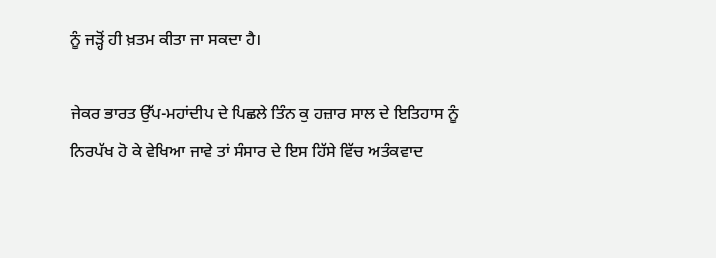ਨੂੰ ਜੜ੍ਹੋਂ ਹੀ ਖ਼ਤਮ ਕੀਤਾ ਜਾ ਸਕਦਾ ਹੈ।

ਜੇਕਰ ਭਾਰਤ ਉੱਪ-ਮਹਾਂਦੀਪ ਦੇ ਪਿਛਲੇ ਤਿੰਨ ਕੁ ਹਜ਼ਾਰ ਸਾਲ ਦੇ ਇਤਿਹਾਸ ਨੂੰ ਨਿਰਪੱਖ ਹੋ ਕੇ ਵੇਖਿਆ ਜਾਵੇ ਤਾਂ ਸੰਸਾਰ ਦੇ ਇਸ ਹਿੱਸੇ ਵਿੱਚ ਅਤੰਕਵਾਦ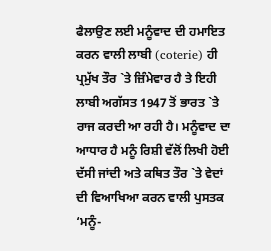ਫੈਲਾਉਣ ਲਈ ਮਨੂੰਵਾਦ ਦੀ ਹਮਾਇਤ ਕਰਨ ਵਾਲੀ ਲਾਬੀ (coterie) ਹੀ ਪ੍ਰਮੁੱਖ ਤੌਰ `ਤੇ ਜ਼ਿੰਮੇਵਾਰ ਹੈ ਤੇ ਇਹੀ ਲਾਬੀ ਅਗੱਸਤ 1947 ਤੋਂ ਭਾਰਤ `ਤੇ ਰਾਜ ਕਰਦੀ ਆ ਰਹੀ ਹੈ। ਮਨੂੰਵਾਦ ਦਾ ਆਧਾਰ ਹੈ ਮਨੂੰ ਰਿਸ਼ੀ ਵੱਲੋਂ ਲਿਖੀ ਹੋਈ ਦੱਸੀ ਜਾਂਦੀ ਅਤੇ ਕਥਿਤ ਤੌਰ `ਤੇ ਵੇਦਾਂ ਦੀ ਵਿਆਖਿਆ ਕਰਨ ਵਾਲੀ ਪੁਸਤਕ ‘ਮਨੂੰ-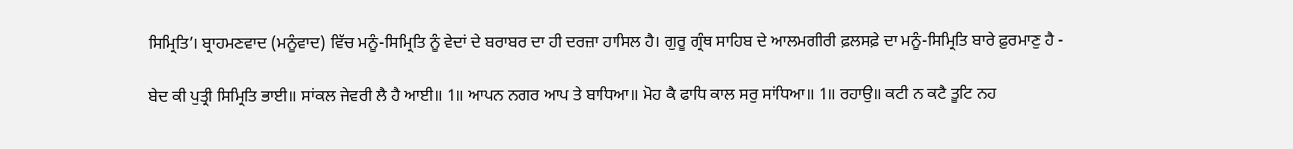ਸਿਮ੍ਰਿਤਿ’। ਬ੍ਰਾਹਮਣਵਾਦ (ਮਨੂੰਵਾਦ) ਵਿੱਚ ਮਨੂੰ-ਸਿਮ੍ਰਿਤਿ ਨੂੰ ਵੇਦਾਂ ਦੇ ਬਰਾਬਰ ਦਾ ਹੀ ਦਰਜ਼ਾ ਹਾਸਿਲ ਹੈ। ਗੁਰੂ ਗ੍ਰੰਥ ਸਾਹਿਬ ਦੇ ਆਲਮਗੀਰੀ ਫ਼ਲਸਫ਼ੇ ਦਾ ਮਨੂੰ-ਸਿਮ੍ਰਿਤਿ ਬਾਰੇ ਫ਼ੁਰਮਾਣੁ ਹੈ -

ਬੇਦ ਕੀ ਪੁਤ੍ਰੀ ਸਿਮ੍ਰਿਤਿ ਭਾਈ॥ ਸਾਂਕਲ ਜੇਵਰੀ ਲੈ ਹੈ ਆਈ॥ 1॥ ਆਪਨ ਨਗਰ ਆਪ ਤੇ ਬਾਧਿਆ॥ ਮੋਹ ਕੈ ਫਾਧਿ ਕਾਲ ਸਰੁ ਸਾਂਧਿਆ॥ 1॥ ਰਹਾਉ॥ ਕਟੀ ਨ ਕਟੈ ਤੂਟਿ ਨਹ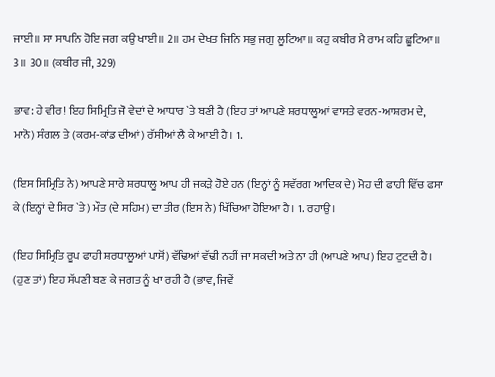ਜਾਈ॥ ਸਾ ਸਾਪਨਿ ਹੋਇ ਜਗ ਕਉ ਖਾਈ॥ 2॥ ਹਮ ਦੇਖਤ ਜਿਨਿ ਸਭੁ ਜਗੁ ਲੂਟਿਆ॥ ਕਹੁ ਕਬੀਰ ਮੈ ਰਾਮ ਕਹਿ ਛੂਟਿਆ॥ 3॥ 30॥ (ਕਬੀਰ ਜੀ, 329)

ਭਾਵ: ਹੇ ਵੀਰ! ਇਹ ਸਿਮ੍ਰਿਤਿ ਜੋ ਵੇਦਾਂ ਦੇ ਆਧਾਰ `ਤੇ ਬਣੀ ਹੈ (ਇਹ ਤਾਂ ਆਪਣੇ ਸ਼ਰਧਾਲੂਆਂ ਵਾਸਤੇ ਵਰਨ-ਆਸ਼ਰਮ ਦੇ, ਮਾਨੋ) ਸੰਗਲ ਤੇ (ਕਰਮ-ਕਾਂਡ ਦੀਆਂ) ਰੱਸੀਆਂ ਲੈ ਕੇ ਆਈ ਹੈ। 1.

(ਇਸ ਸਿਮ੍ਰਿਤਿ ਨੇ) ਆਪਣੇ ਸਾਰੇ ਸ਼ਰਧਾਲੂ ਆਪ ਹੀ ਜਕੜੇ ਹੋਏ ਹਨ (ਇਨ੍ਹਾਂ ਨੂੰ ਸਵੱਰਗ ਆਦਿਕ ਦੇ) ਮੋਹ ਦੀ ਫਾਹੀ ਵਿੱਚ ਫਸਾ ਕੇ (ਇਨ੍ਹਾਂ ਦੇ ਸਿਰ `ਤੇ) ਮੌਤ (ਦੇ ਸਹਿਮ) ਦਾ ਤੀਰ (ਇਸ ਨੇ) ਖਿੱਚਿਆ ਹੋਇਆ ਹੈ। 1. ਰਹਾਉ।

(ਇਹ ਸਿਮ੍ਰਿਤਿ ਰੂਪ ਫਾਹੀ ਸ਼ਰਧਾਲੂਆਂ ਪਾਸੋਂ) ਵੱਢਿਆਂ ਵੱਢੀ ਨਹੀਂ ਜਾ ਸਕਦੀ ਅਤੇ ਨਾ ਹੀ (ਆਪਣੇ ਆਪ) ਇਹ ਟੁਟਦੀ ਹੈ। (ਹੁਣ ਤਾਂ) ਇਹ ਸੱਪਣੀ ਬਣ ਕੇ ਜਗਤ ਨੂੰ ਖਾ ਰਹੀ ਹੈ (ਭਾਵ, ਜਿਵੇਂ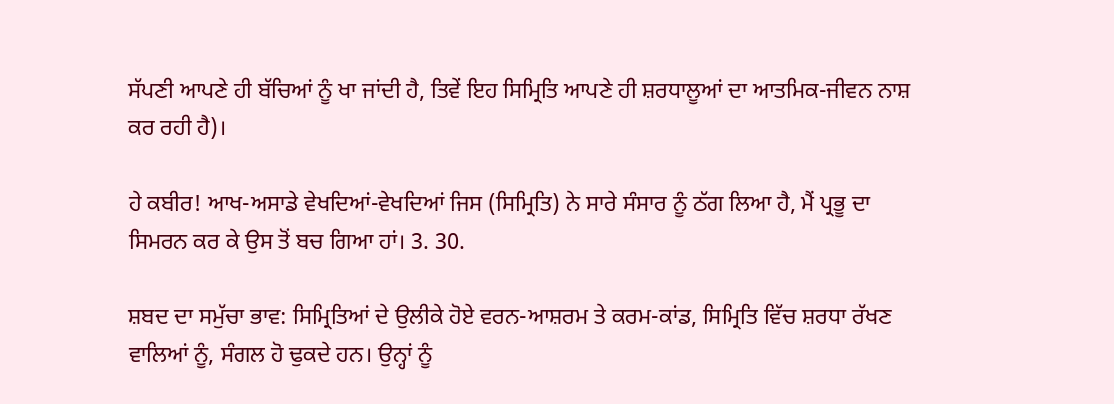ਸੱਪਣੀ ਆਪਣੇ ਹੀ ਬੱਚਿਆਂ ਨੂੰ ਖਾ ਜਾਂਦੀ ਹੈ, ਤਿਵੇਂ ਇਹ ਸਿਮ੍ਰਿਤਿ ਆਪਣੇ ਹੀ ਸ਼ਰਧਾਲੂਆਂ ਦਾ ਆਤਮਿਕ-ਜੀਵਨ ਨਾਸ਼ ਕਰ ਰਹੀ ਹੈ)।

ਹੇ ਕਬੀਰ! ਆਖ-ਅਸਾਡੇ ਵੇਖਦਿਆਂ-ਵੇਖਦਿਆਂ ਜਿਸ (ਸਿਮ੍ਰਿਤਿ) ਨੇ ਸਾਰੇ ਸੰਸਾਰ ਨੂੰ ਠੱਗ ਲਿਆ ਹੈ, ਮੈਂ ਪ੍ਰਭੂ ਦਾ ਸਿਮਰਨ ਕਰ ਕੇ ਉਸ ਤੋਂ ਬਚ ਗਿਆ ਹਾਂ। 3. 30.

ਸ਼ਬਦ ਦਾ ਸਮੁੱਚਾ ਭਾਵ: ਸਿਮ੍ਰਿਤਿਆਂ ਦੇ ਉਲੀਕੇ ਹੋਏ ਵਰਨ-ਆਸ਼ਰਮ ਤੇ ਕਰਮ-ਕਾਂਡ, ਸਿਮ੍ਰਿਤਿ ਵਿੱਚ ਸ਼ਰਧਾ ਰੱਖਣ ਵਾਲਿਆਂ ਨੂੰ, ਸੰਗਲ ਹੋ ਢੁਕਦੇ ਹਨ। ਉਨ੍ਹਾਂ ਨੂੰ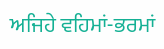ਅਜਿਹੇ ਵਹਿਮਾਂ-ਭਰਮਾਂ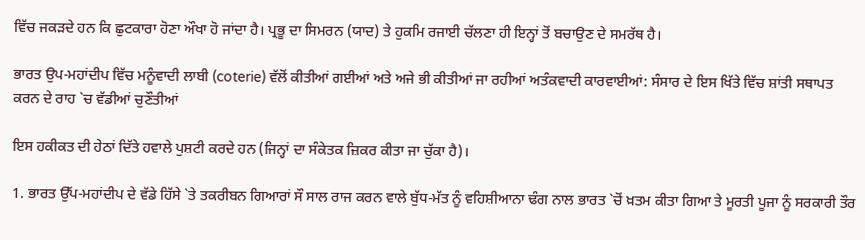ਵਿੱਚ ਜਕੜਦੇ ਹਨ ਕਿ ਛੁਟਕਾਰਾ ਹੋਣਾ ਔਖਾ ਹੋ ਜਾਂਦਾ ਹੈ। ਪ੍ਰਭੂ ਦਾ ਸਿਮਰਨ (ਯਾਦ) ਤੇ ਹੁਕਮਿ ਰਜਾਈ ਚੱਲਣਾ ਹੀ ਇਨ੍ਹਾਂ ਤੋਂ ਬਚਾਉਣ ਦੇ ਸਮਰੱਥ ਹੈ।

ਭਾਰਤ ਉਪ-ਮਹਾਂਦੀਪ ਵਿੱਚ ਮਨੂੰਵਾਦੀ ਲਾਬੀ (coterie) ਵੱਲੋਂ ਕੀਤੀਆਂ ਗਈਆਂ ਅਤੇ ਅਜੇ ਭੀ ਕੀਤੀਆਂ ਜਾ ਰਹੀਆਂ ਅਤੰਕਵਾਦੀ ਕਾਰਵਾਈਆਂ: ਸੰਸਾਰ ਦੇ ਇਸ ਖਿੱਤੇ ਵਿੱਚ ਸ਼ਾਂਤੀ ਸਥਾਪਤ ਕਰਨ ਦੇ ਰਾਹ `ਚ ਵੱਡੀਆਂ ਚੁਣੌਤੀਆਂ

ਇਸ ਹਕੀਕਤ ਦੀ ਹੇਠਾਂ ਦਿੱਤੇ ਹਵਾਲੇ ਪੁਸ਼ਟੀ ਕਰਦੇ ਹਨ (ਜਿਨ੍ਹਾਂ ਦਾ ਸੰਕੇਤਕ ਜ਼ਿਕਰ ਕੀਤਾ ਜਾ ਚੁੱਕਾ ਹੈ)।

1. ਭਾਰਤ ਉੱਪ-ਮਹਾਂਦੀਪ ਦੇ ਵੱਡੇ ਹਿੱਸੇ `ਤੇ ਤਕਰੀਬਨ ਗਿਆਰਾਂ ਸੌ ਸਾਲ ਰਾਜ ਕਰਨ ਵਾਲੇ ਬੁੱਧ-ਮੱਤ ਨੂੰ ਵਹਿਸ਼ੀਆਨਾ ਢੰਗ ਨਾਲ ਭਾਰਤ `ਚੋਂ ਖ਼ਤਮ ਕੀਤਾ ਗਿਆ ਤੇ ਮੂਰਤੀ ਪੂਜਾ ਨੂੰ ਸਰਕਾਰੀ ਤੌਰ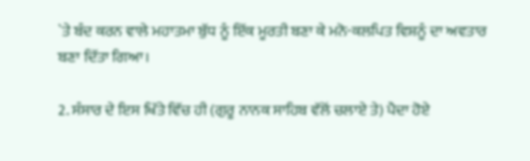`ਤੇ ਬੰਦ ਕਰਨ ਵਾਲੇ ਮਹਾਤਮਾ ਬੁੱਧ ਨੂੰ ਇੱਕ ਮੂਰਤੀ ਬਣਾ ਕੇ ਮਨੋ-ਕਲਪਿਤ ਵਿਸ਼ਨੂੰ ਦਾ ਅਵਤਾਰ ਬਣਾ ਦਿੱਤਾ ਗਿਆ।

2. ਸੰਸਾਰ ਦੇ ਇਸ ਖਿੱਤੇ ਵਿੱਚ ਹੀ (ਗੁਰੂ ਨਾਨਕ ਸਾਹਿਬ ਵੱਲੋਂ ਚਲਾਏ ਤੇ) ਪੈਦਾ ਹੋਏ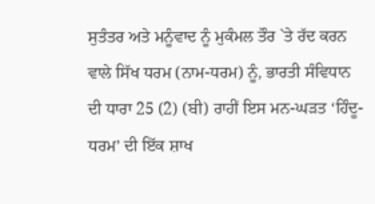ਸੁਤੰਤਰ ਅਤੇ ਮਨੂੰਵਾਦ ਨੂੰ ਮੁਕੰਮਲ ਤੌਰ `ਤੇ ਰੱਦ ਕਰਨ ਵਾਲੇ ਸਿੱਖ ਧਰਮ (ਨਾਮ-ਧਰਮ) ਨੂੰ, ਭਾਰਤੀ ਸੰਵਿਧਾਨ ਦੀ ਧਾਰਾ 25 (2) (ਬੀ) ਰਾਹੀਂ ਇਸ ਮਨ-ਘੜਤ ‘ਹਿੰਦੂ-ਧਰਮ’ ਦੀ ਇੱਕ ਸ਼ਾਖ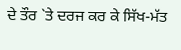ਦੇ ਤੌਰ `ਤੇ ਦਰਜ ਕਰ ਕੇ ਸਿੱਖ-ਮੱਤ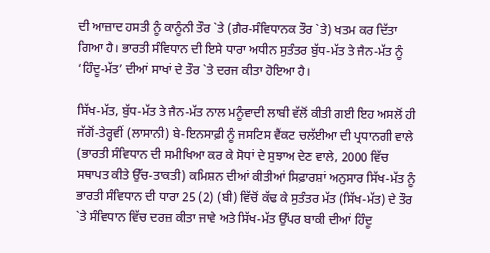ਦੀ ਆਜ਼ਾਦ ਹਸਤੀ ਨੂੰ ਕਾਨੂੰਨੀ ਤੌਰ `ਤੇ (ਗ਼ੈਰ-ਸੰਵਿਧਾਨਕ ਤੌਰ `ਤੇ) ਖਤਮ ਕਰ ਦਿੱਤਾ ਗਿਆ ਹੈ। ਭਾਰਤੀ ਸੰਵਿਧਾਨ ਦੀ ਇਸੇ ਧਾਰਾ ਅਧੀਨ ਸੁਤੰਤਰ ਬੁੱਧ-ਮੱਤ ਤੇ ਜੈਨ-ਮੱਤ ਨੂੰ ‘ਹਿੰਦੂ-ਮੱਤ’ ਦੀਆਂ ਸਾਖਾਂ ਦੇ ਤੌਰ `ਤੇ ਦਰਜ ਕੀਤਾ ਹੋਇਆ ਹੈ।

ਸਿੱਖ-ਮੱਤ, ਬੁੱਧ-ਮੱਤ ਤੇ ਜੈਨ-ਮੱਤ ਨਾਲ ਮਨੂੰਵਾਦੀ ਲਾਬੀ ਵੱਲੋਂ ਕੀਤੀ ਗਈ ਇਹ ਅਸਲੋਂ ਹੀ ਜੱਗੋਂ-ਤੇਰ੍ਹਵੀਂ (ਲਾਸਾਨੀ) ਬੇ-ਇਨਸਾਫ਼ੀ ਨੂੰ ਜਸਟਿਸ ਵੈਂਕਟ ਚਲੱਈਆ ਦੀ ਪ੍ਰਧਾਨਗੀ ਵਾਲੇ (ਭਾਰਤੀ ਸੰਵਿਧਾਨ ਦੀ ਸਮੀਖਿਆ ਕਰ ਕੇ ਸੋਧਾਂ ਦੇ ਸੁਝਾਅ ਦੇਣ ਵਾਲੇ, 2000 ਵਿੱਚ ਸਥਾਪਤ ਕੀਤੇ ਉੱਚ-ਤਾਕਤੀ) ਕਮਿਸ਼ਨ ਦੀਆਂ ਕੀਤੀਆਂ ਸਿਫ਼ਾਰਸ਼ਾਂ ਅਨੁਸਾਰ ਸਿੱਖ-ਮੱਤ ਨੂੰ ਭਾਰਤੀ ਸੰਵਿਧਾਨ ਦੀ ਧਾਰਾ 25 (2) (ਬੀ) ਵਿੱਚੋਂ ਕੱਢ ਕੇ ਸੁਤੰਤਰ ਮੱਤ (ਸਿੱਖ-ਮੱਤ) ਦੇ ਤੌਰ `ਤੇ ਸੰਵਿਧਾਨ ਵਿੱਚ ਦਰਜ਼ ਕੀਤਾ ਜਾਵੇ ਅਤੇ ਸਿੱਖ-ਮੱਤ ਉੱਪਰ ਬਾਕੀ ਦੀਆਂ ਹਿੰਦੂ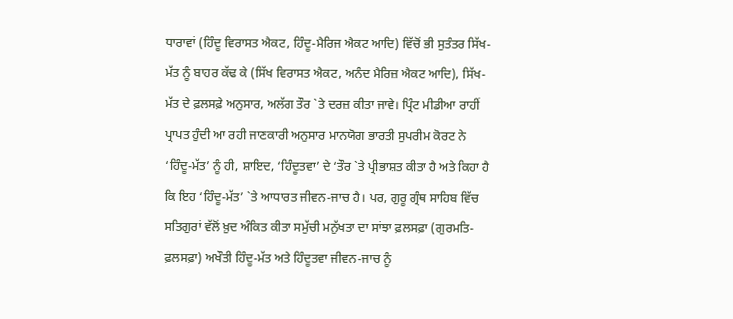ਧਾਰਾਵਾਂ (ਹਿੰਦੂ ਵਿਰਾਸਤ ਐਕਟ, ਹਿੰਦੂ-ਮੈਰਿਜ ਐਕਟ ਆਦਿ) ਵਿੱਚੋਂ ਭੀ ਸੁਤੰਤਰ ਸਿੱਖ-ਮੱਤ ਨੂੰ ਬਾਹਰ ਕੱਢ ਕੇ (ਸਿੱਖ ਵਿਰਾਸਤ ਐਕਟ, ਅਨੰਦ ਮੈਰਿਜ਼ ਐਕਟ ਆਦਿ), ਸਿੱਖ-ਮੱਤ ਦੇ ਫ਼ਲਸਫ਼ੇ ਅਨੁਸਾਰ, ਅਲੱਗ ਤੌਰ `ਤੇ ਦਰਜ਼ ਕੀਤਾ ਜਾਵੇ। ਪ੍ਰਿੰਟ ਮੀਡੀਆ ਰਾਹੀਂ ਪ੍ਰਾਪਤ ਹੁੰਦੀ ਆ ਰਹੀ ਜਾਣਕਾਰੀ ਅਨੁਸਾਰ ਮਾਨਯੋਗ ਭਾਰਤੀ ਸੁਪਰੀਮ ਕੋਰਟ ਨੇ ‘ਹਿੰਦੂ-ਮੱਤ’ ਨੂੰ ਹੀ, ਸ਼ਾਇਦ, ‘ਹਿੰਦੂਤਵਾ’ ਦੇ ‘ਤੌਰ `ਤੇ ਪ੍ਰੀਭਾਸ਼ਤ ਕੀਤਾ ਹੈ ਅਤੇ ਕਿਹਾ ਹੈ ਕਿ ਇਹ ‘ਹਿੰਦੂ-ਮੱਤ’ `ਤੇ ਆਧਾਰਤ ਜੀਵਨ-ਜਾਚ ਹੈ। ਪਰ, ਗੁਰੂ ਗ੍ਰੰਥ ਸਾਹਿਬ ਵਿੱਚ ਸਤਿਗੁਰਾਂ ਵੱਲੋਂ ਖ਼ੁਦ ਅੰਕਿਤ ਕੀਤਾ ਸਮੁੱਚੀ ਮਨੁੱਖਤਾ ਦਾ ਸਾਂਝਾ ਫ਼ਲਸਫ਼ਾ (ਗੁਰਮਤਿ-ਫ਼ਲਸਫ਼ਾ) ਅਖੌਤੀ ਹਿੰਦੂ-ਮੱਤ ਅਤੇ ਹਿੰਦੂਤਵਾ ਜੀਵਨ-ਜਾਚ ਨੂੰ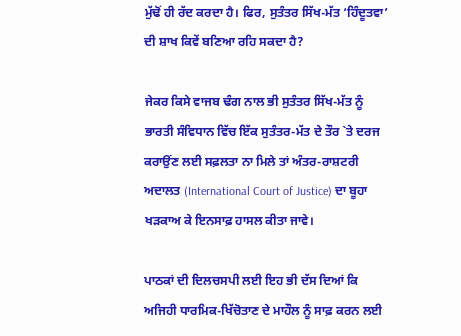ਮੁੱਢੋਂ ਹੀ ਰੱਦ ਕਰਦਾ ਹੈ। ਫਿਰ, ਸੁਤੰਤਰ ਸਿੱਖ-ਮੱਤ ‘ਹਿੰਦੂਤਵਾ’ ਦੀ ਸ਼ਾਖ ਕਿਵੇਂ ਬਣਿਆ ਰਹਿ ਸਕਦਾ ਹੈ?

ਜੇਕਰ ਕਿਸੇ ਵਾਜਬ ਢੰਗ ਨਾਲ ਭੀ ਸੁਤੰਤਰ ਸਿੱਖ-ਮੱਤ ਨੂੰ ਭਾਰਤੀ ਸੰਵਿਧਾਨ ਵਿੱਚ ਇੱਕ ਸੁਤੰਤਰ-ਮੱਤ ਦੇ ਤੌਰ `ਤੇ ਦਰਜ ਕਰਾਉਂਣ ਲਈ ਸਫ਼ਲਤਾ ਨਾ ਮਿਲੇ ਤਾਂ ਅੰਤਰ-ਰਾਸ਼ਟਰੀ ਅਦਾਲਤ (International Court of Justice) ਦਾ ਬੂਹਾ ਖੜਕਾਅ ਕੇ ਇਨਸਾਫ਼ ਹਾਸਲ ਕੀਤਾ ਜਾਵੇ।

ਪਾਠਕਾਂ ਦੀ ਦਿਲਚਸਪੀ ਲਈ ਇਹ ਭੀ ਦੱਸ ਦਿਆਂ ਕਿ ਅਜਿਹੀ ਧਾਰਮਿਕ-ਖਿੱਚੋਤਾਣ ਦੇ ਮਾਹੌਲ ਨੂੰ ਸਾਫ਼ ਕਰਨ ਲਈ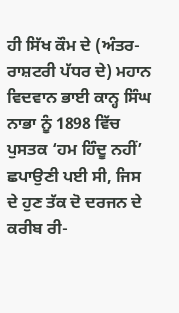ਹੀ ਸਿੱਖ ਕੌਮ ਦੇ (ਅੰਤਰ-ਰਾਸ਼ਟਰੀ ਪੱਧਰ ਦੇ) ਮਹਾਨ ਵਿਦਵਾਨ ਭਾਈ ਕਾਨ੍ਹ ਸਿੰਘ ਨਾਭਾ ਨੂੰ 1898 ਵਿੱਚ ਪੁਸਤਕ ‘ਹਮ ਹਿੰਦੂ ਨਹੀਂ’ ਛਪਾਉਣੀ ਪਈ ਸੀ, ਜਿਸ ਦੇ ਹੁਣ ਤੱਕ ਦੋ ਦਰਜਨ ਦੇ ਕਰੀਬ ਰੀ-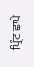ਪ੍ਰਿੰਟ ਛਾਪੇ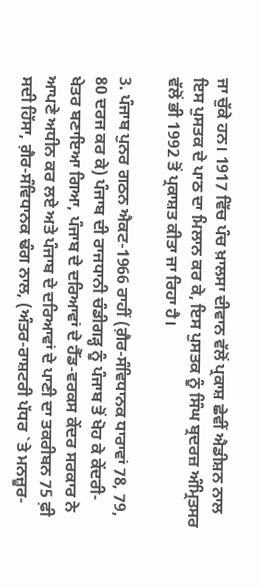ਜਾ ਚੁੱਕੇ ਹਨ। 1917 ਵਿੱਚ ਪੰਚ ਖ਼ਾਲਸਾ ਦੀਵਾਨ ਵੱਲੋਂ ਪ੍ਰਕਾਸ਼ ਛੇਵੀਂ ਐਡੀਸ਼ਨ ਨਾਲ ਇਸ ਪੁਸਤਕ ਦੇ ਪਾਠ ਦਾ ਮਿਲਾਨ ਕਰ ਕੇ, ਇਸ ਪੁਸਤਕ ਨੂੰ ਸਿੰਘ ਬ੍ਰਦਰਜ਼ ਅੰਮ੍ਰਿਤਸਰ ਵੱਲੋਂ ਭੀ 1992 ਤੋਂ ਪ੍ਰਕਾਸ਼ਤ ਕੀਤਾ ਜਾ ਰਿਹਾ ਹੈ।

3. ਪੰਜਾਬ ਪੁਨਰ ਗਠਨ ਐਕਟ-1966 ਰਾਹੀਂ (ਗ਼ੈਰ-ਸੰਵਿਧਾਨਕ ਧਾਰਾਵਾਂ 78, 79, 80 ਦਰਜ ਕਰ ਕੇ) ਪੰਜਾਬ ਦੀ ਰਾਜਧਾਨੀ ਚੰਡੀਗੜ੍ਹ ਨੂੰ ਪੰਜਾਬ ਤੋਂ ਖੋਹ ਕੇ ਕੇਂਦਰੀ-ਖੇਤਰ ਬਣਾਇਆ ਗਿਆ, ਪੰਜਾਬ ਦੇ ਦਰਿਆਵਾਂ ਦੇ ਹੈੱਡ-ਵਰਕਸ ਕੇਂਦਰ ਸਰਕਾਰ ਨੇ ਆਪਣੇ ਅਧੀਨ ਕਰ ਲਏ ਅਤੇ ਪੰਜਾਬ ਦੇ ਦਰਿਆਵਾਂ ਦੇ ਪਾਣੀ ਦਾ ਤਕਰੀਬਨ 75 ਫ਼ੀ ਸਦੀ ਹਿੱਸਾ, ਗ਼ੈਰ-ਸੰਵਿਧਾਨਕ ਢੰਗ ਨਾਲ, (ਅੰਤਰ-ਰਾਸ਼ਟਰੀ ਪੱਧਰ `ਤੇ ਮਨਜ਼ੂਰ-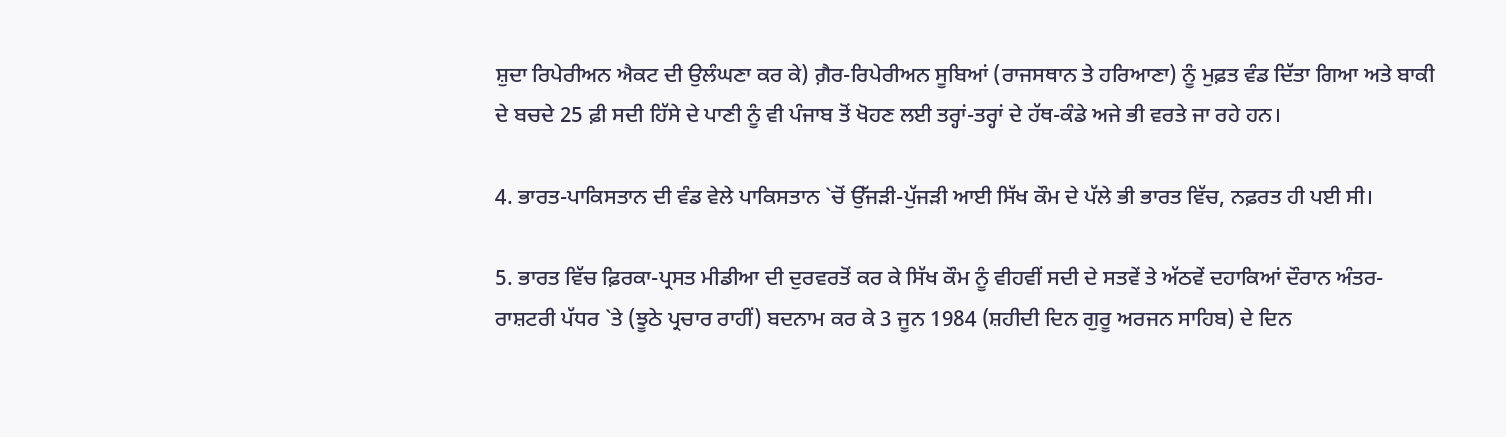ਸ਼ੁਦਾ ਰਿਪੇਰੀਅਨ ਐਕਟ ਦੀ ਉਲੰਘਣਾ ਕਰ ਕੇ) ਗ਼ੈਰ-ਰਿਪੇਰੀਅਨ ਸੂਬਿਆਂ (ਰਾਜਸਥਾਨ ਤੇ ਹਰਿਆਣਾ) ਨੂੰ ਮੁਫ਼ਤ ਵੰਡ ਦਿੱਤਾ ਗਿਆ ਅਤੇ ਬਾਕੀ ਦੇ ਬਚਦੇ 25 ਫ਼ੀ ਸਦੀ ਹਿੱਸੇ ਦੇ ਪਾਣੀ ਨੂੰ ਵੀ ਪੰਜਾਬ ਤੋਂ ਖੋਹਣ ਲਈ ਤਰ੍ਹਾਂ-ਤਰ੍ਹਾਂ ਦੇ ਹੱਥ-ਕੰਡੇ ਅਜੇ ਭੀ ਵਰਤੇ ਜਾ ਰਹੇ ਹਨ।

4. ਭਾਰਤ-ਪਾਕਿਸਤਾਨ ਦੀ ਵੰਡ ਵੇਲੇ ਪਾਕਿਸਤਾਨ `ਚੋਂ ਉੱਜੜੀ-ਪੁੱਜੜੀ ਆਈ ਸਿੱਖ ਕੌਮ ਦੇ ਪੱਲੇ ਭੀ ਭਾਰਤ ਵਿੱਚ, ਨਫ਼ਰਤ ਹੀ ਪਈ ਸੀ।

5. ਭਾਰਤ ਵਿੱਚ ਫ਼ਿਰਕਾ-ਪ੍ਰਸਤ ਮੀਡੀਆ ਦੀ ਦੁਰਵਰਤੋਂ ਕਰ ਕੇ ਸਿੱਖ ਕੌਮ ਨੂੰ ਵੀਹਵੀਂ ਸਦੀ ਦੇ ਸਤਵੇਂ ਤੇ ਅੱਠਵੇਂ ਦਹਾਕਿਆਂ ਦੌਰਾਨ ਅੰਤਰ-ਰਾਸ਼ਟਰੀ ਪੱਧਰ `ਤੇ (ਝੂਠੇ ਪ੍ਰਚਾਰ ਰਾਹੀਂ) ਬਦਨਾਮ ਕਰ ਕੇ 3 ਜੂਨ 1984 (ਸ਼ਹੀਦੀ ਦਿਨ ਗੁਰੂ ਅਰਜਨ ਸਾਹਿਬ) ਦੇ ਦਿਨ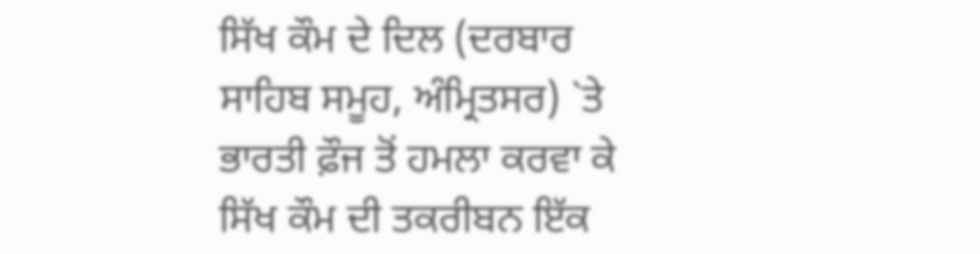ਸਿੱਖ ਕੌਮ ਦੇ ਦਿਲ (ਦਰਬਾਰ ਸਾਹਿਬ ਸਮੂਹ, ਅੰਮ੍ਰਿਤਸਰ) `ਤੇ ਭਾਰਤੀ ਫ਼ੌਜ ਤੋਂ ਹਮਲਾ ਕਰਵਾ ਕੇ ਸਿੱਖ ਕੌਮ ਦੀ ਤਕਰੀਬਨ ਇੱਕ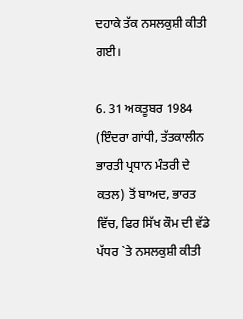ਦਹਾਕੇ ਤੱਕ ਨਸਲਕੁਸ਼ੀ ਕੀਤੀ ਗਈ।

6. 31 ਅਕਤੂਬਰ 1984 (ਇੰਦਰਾ ਗਾਂਧੀ, ਤੱਤਕਾਲੀਨ ਭਾਰਤੀ ਪ੍ਰਧਾਨ ਮੰਤਰੀ ਦੇ ਕਤਲ) ਤੋਂ ਬਾਅਦ, ਭਾਰਤ ਵਿੱਚ, ਫਿਰ ਸਿੱਖ ਕੌਮ ਦੀ ਵੱਡੇ ਪੱਧਰ `ਤੇ ਨਸਲਕੁਸ਼ੀ ਕੀਤੀ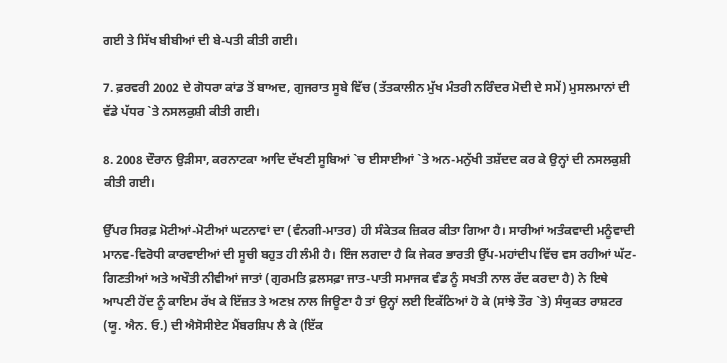ਗਈ ਤੇ ਸਿੱਖ ਬੀਬੀਆਂ ਦੀ ਬੇ-ਪਤੀ ਕੀਤੀ ਗਈ।

7. ਫ਼ਰਵਰੀ 2002 ਦੇ ਗੋਧਰਾ ਕਾਂਡ ਤੋਂ ਬਾਅਦ, ਗੁਜਰਾਤ ਸੂਬੇ ਵਿੱਚ (ਤੱਤਕਾਲੀਨ ਮੁੱਖ ਮੰਤਰੀ ਨਰਿੰਦਰ ਮੋਦੀ ਦੇ ਸਮੇਂ) ਮੁਸਲਮਾਨਾਂ ਦੀ ਵੱਡੇ ਪੱਧਰ `ਤੇ ਨਸਲਕੁਸ਼ੀ ਕੀਤੀ ਗਈ।

8. 2008 ਦੌਰਾਨ ਉੜੀਸਾ, ਕਰਨਾਟਕਾ ਆਦਿ ਦੱਖਣੀ ਸੂਬਿਆਂ `ਚ ਈਸਾਈਆਂ `ਤੇ ਅਨ-ਮਨੁੱਖੀ ਤਸ਼ੱਦਦ ਕਰ ਕੇ ਉਨ੍ਹਾਂ ਦੀ ਨਸਲਕੁਸ਼ੀ ਕੀਤੀ ਗਈ।

ਉੱਪਰ ਸਿਰਫ਼ ਮੋਟੀਆਂ-ਮੋਟੀਆਂ ਘਟਨਾਵਾਂ ਦਾ (ਵੰਨਗੀ-ਮਾਤਰ) ਹੀ ਸੰਕੇਤਕ ਜ਼ਿਕਰ ਕੀਤਾ ਗਿਆ ਹੈ। ਸਾਰੀਆਂ ਅਤੰਕਵਾਦੀ ਮਨੂੰਵਾਦੀ ਮਾਨਵ-ਵਿਰੋਧੀ ਕਾਰਵਾਈਆਂ ਦੀ ਸੂਚੀ ਬਹੁਤ ਹੀ ਲੰਮੀ ਹੈ। ਇੰਜ ਲਗਦਾ ਹੈ ਕਿ ਜੇਕਰ ਭਾਰਤੀ ਉੱਪ-ਮਹਾਂਦੀਪ ਵਿੱਚ ਵਸ ਰਹੀਆਂ ਘੱਟ-ਗਿਣਤੀਆਂ ਅਤੇ ਅਖੌਤੀ ਨੀਵੀਆਂ ਜਾਤਾਂ (ਗੁਰਮਤਿ ਫ਼ਲਸਫ਼ਾ ਜਾਤ-ਪਾਤੀ ਸਮਾਜਕ ਵੰਡ ਨੂੰ ਸਖਤੀ ਨਾਲ ਰੱਦ ਕਰਦਾ ਹੈ) ਨੇ ਇਥੇ ਆਪਣੀ ਹੋਂਦ ਨੂੰ ਕਾਇਮ ਰੱਖ ਕੇ ਇੱਜ਼ਤ ਤੇ ਅਣਖ਼ ਨਾਲ ਜਿਊਣਾ ਹੈ ਤਾਂ ਉਨ੍ਹਾਂ ਲਈ ਇਕੱਠਿਆਂ ਹੋ ਕੇ (ਸਾਂਝੇ ਤੌਰ `ਤੇ) ਸੰਯੁਕਤ ਰਾਸ਼ਟਰ (ਯੂ. ਐਨ. ਓ.) ਦੀ ਐਸੋਸੀਏਟ ਮੈਂਬਰਸ਼ਿਪ ਲੈ ਕੇ (ਇੱਕ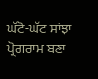ਘੱਟੋ-ਘੱਟ ਸਾਂਝਾ ਪ੍ਰੋਗਰਾਮ ਬਣਾ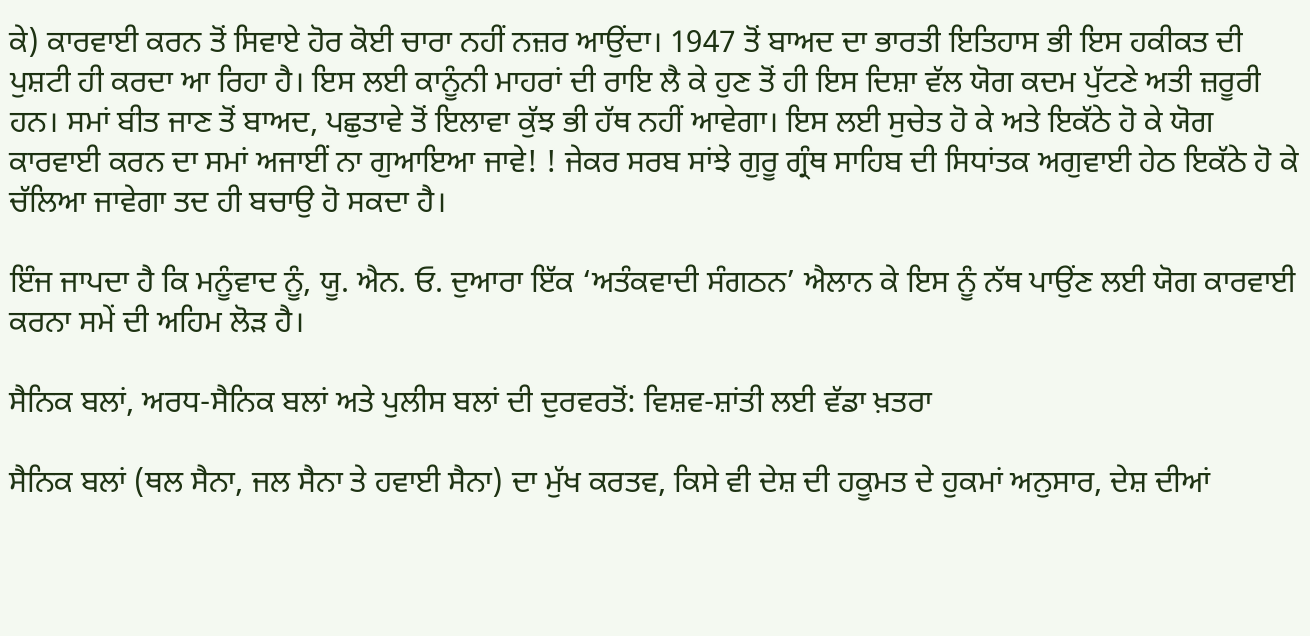ਕੇ) ਕਾਰਵਾਈ ਕਰਨ ਤੋਂ ਸਿਵਾਏ ਹੋਰ ਕੋਈ ਚਾਰਾ ਨਹੀਂ ਨਜ਼ਰ ਆਉਂਦਾ। 1947 ਤੋਂ ਬਾਅਦ ਦਾ ਭਾਰਤੀ ਇਤਿਹਾਸ ਭੀ ਇਸ ਹਕੀਕਤ ਦੀ ਪੁਸ਼ਟੀ ਹੀ ਕਰਦਾ ਆ ਰਿਹਾ ਹੈ। ਇਸ ਲਈ ਕਾਨੂੰਨੀ ਮਾਹਰਾਂ ਦੀ ਰਾਇ ਲੈ ਕੇ ਹੁਣ ਤੋਂ ਹੀ ਇਸ ਦਿਸ਼ਾ ਵੱਲ ਯੋਗ ਕਦਮ ਪੁੱਟਣੇ ਅਤੀ ਜ਼ਰੂਰੀ ਹਨ। ਸਮਾਂ ਬੀਤ ਜਾਣ ਤੋਂ ਬਾਅਦ, ਪਛੁਤਾਵੇ ਤੋਂ ਇਲਾਵਾ ਕੁੱਝ ਭੀ ਹੱਥ ਨਹੀਂ ਆਵੇਗਾ। ਇਸ ਲਈ ਸੁਚੇਤ ਹੋ ਕੇ ਅਤੇ ਇਕੱਠੇ ਹੋ ਕੇ ਯੋਗ ਕਾਰਵਾਈ ਕਰਨ ਦਾ ਸਮਾਂ ਅਜਾਈਂ ਨਾ ਗੁਆਇਆ ਜਾਵੇ! ! ਜੇਕਰ ਸਰਬ ਸਾਂਝੇ ਗੁਰੂ ਗ੍ਰੰਥ ਸਾਹਿਬ ਦੀ ਸਿਧਾਂਤਕ ਅਗੁਵਾਈ ਹੇਠ ਇਕੱਠੇ ਹੋ ਕੇ ਚੱਲਿਆ ਜਾਵੇਗਾ ਤਦ ਹੀ ਬਚਾਉ ਹੋ ਸਕਦਾ ਹੈ।

ਇੰਜ ਜਾਪਦਾ ਹੈ ਕਿ ਮਨੂੰਵਾਦ ਨੂੰ, ਯੂ. ਐਨ. ਓ. ਦੁਆਰਾ ਇੱਕ ‘ਅਤੰਕਵਾਦੀ ਸੰਗਠਨ’ ਐਲਾਨ ਕੇ ਇਸ ਨੂੰ ਨੱਥ ਪਾਉਂਣ ਲਈ ਯੋਗ ਕਾਰਵਾਈ ਕਰਨਾ ਸਮੇਂ ਦੀ ਅਹਿਮ ਲੋੜ ਹੈ।

ਸੈਨਿਕ ਬਲਾਂ, ਅਰਧ-ਸੈਨਿਕ ਬਲਾਂ ਅਤੇ ਪੁਲੀਸ ਬਲਾਂ ਦੀ ਦੁਰਵਰਤੋਂ: ਵਿਸ਼ਵ-ਸ਼ਾਂਤੀ ਲਈ ਵੱਡਾ ਖ਼ਤਰਾ

ਸੈਨਿਕ ਬਲਾਂ (ਥਲ ਸੈਨਾ, ਜਲ ਸੈਨਾ ਤੇ ਹਵਾਈ ਸੈਨਾ) ਦਾ ਮੁੱਖ ਕਰਤਵ, ਕਿਸੇ ਵੀ ਦੇਸ਼ ਦੀ ਹਕੂਮਤ ਦੇ ਹੁਕਮਾਂ ਅਨੁਸਾਰ, ਦੇਸ਼ ਦੀਆਂ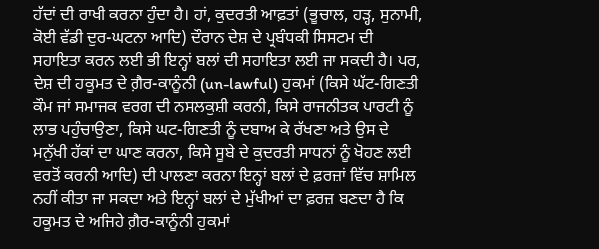ਹੱਦਾਂ ਦੀ ਰਾਖੀ ਕਰਨਾ ਹੁੰਦਾ ਹੈ। ਹਾਂ, ਕੁਦਰਤੀ ਆਫ਼ਤਾਂ (ਭੂਚਾਲ, ਹੜ੍ਹ, ਸੁਨਾਮੀ, ਕੋਈ ਵੱਡੀ ਦੁਰ-ਘਟਨਾ ਆਦਿ) ਦੌਰਾਨ ਦੇਸ਼ ਦੇ ਪ੍ਰਬੰਧਕੀ ਸਿਸਟਮ ਦੀ ਸਹਾਇਤਾ ਕਰਨ ਲਈ ਭੀ ਇਨ੍ਹਾਂ ਬਲਾਂ ਦੀ ਸਹਾਇਤਾ ਲਈ ਜਾ ਸਕਦੀ ਹੈ। ਪਰ, ਦੇਸ਼ ਦੀ ਹਕੂਮਤ ਦੇ ਗ਼ੈਰ-ਕਾਨੂੰਨੀ (un-lawful) ਹੁਕਮਾਂ (ਕਿਸੇ ਘੱਟ-ਗਿਣਤੀ ਕੌਮ ਜਾਂ ਸਮਾਜਕ ਵਰਗ ਦੀ ਨਸਲਕੁਸ਼ੀ ਕਰਨੀ, ਕਿਸੇ ਰਾਜਨੀਤਕ ਪਾਰਟੀ ਨੂੰ ਲਾਭ ਪਹੁੰਚਾਉਣਾ, ਕਿਸੇ ਘਟ-ਗਿਣਤੀ ਨੂੰ ਦਬਾਅ ਕੇ ਰੱਖਣਾ ਅਤੇ ਉਸ ਦੇ ਮਨੁੱਖੀ ਹੱਕਾਂ ਦਾ ਘਾਣ ਕਰਨਾ, ਕਿਸੇ ਸੂਬੇ ਦੇ ਕੁਦਰਤੀ ਸਾਧਨਾਂ ਨੂੰ ਖੋਹਣ ਲਈ ਵਰਤੋਂ ਕਰਨੀ ਆਦਿ) ਦੀ ਪਾਲਣਾ ਕਰਨਾ ਇਨ੍ਹਾਂ ਬਲਾਂ ਦੇ ਫ਼ਰਜ਼ਾਂ ਵਿੱਚ ਸ਼ਾਮਿਲ ਨਹੀਂ ਕੀਤਾ ਜਾ ਸਕਦਾ ਅਤੇ ਇਨ੍ਹਾਂ ਬਲਾਂ ਦੇ ਮੁੱਖੀਆਂ ਦਾ ਫ਼ਰਜ਼ ਬਣਦਾ ਹੈ ਕਿ ਹਕੂਮਤ ਦੇ ਅਜਿਹੇ ਗ਼ੈਰ-ਕਾਨੂੰਨੀ ਹੁਕਮਾਂ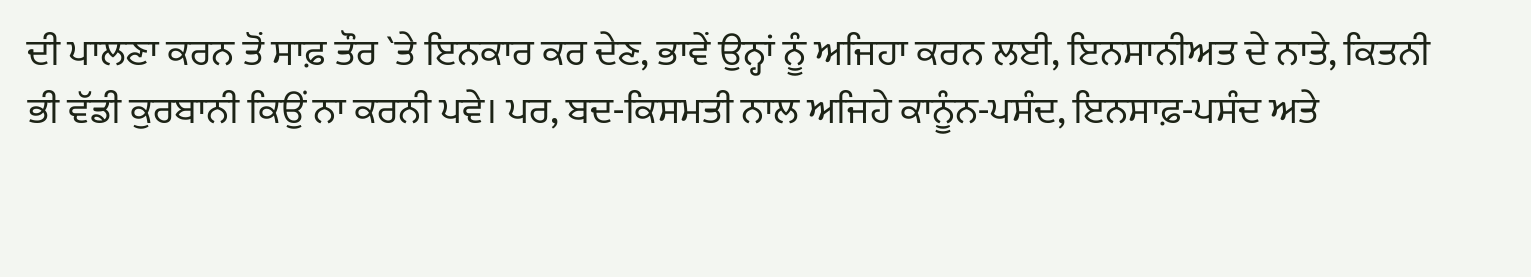ਦੀ ਪਾਲਣਾ ਕਰਨ ਤੋਂ ਸਾਫ਼ ਤੌਰ `ਤੇ ਇਨਕਾਰ ਕਰ ਦੇਣ, ਭਾਵੇਂ ਉਨ੍ਹਾਂ ਨੂੰ ਅਜਿਹਾ ਕਰਨ ਲਈ, ਇਨਸਾਨੀਅਤ ਦੇ ਨਾਤੇ, ਕਿਤਨੀ ਭੀ ਵੱਡੀ ਕੁਰਬਾਨੀ ਕਿਉਂ ਨਾ ਕਰਨੀ ਪਵੇ। ਪਰ, ਬਦ-ਕਿਸਮਤੀ ਨਾਲ ਅਜਿਹੇ ਕਾਨੂੰਨ-ਪਸੰਦ, ਇਨਸਾਫ਼-ਪਸੰਦ ਅਤੇ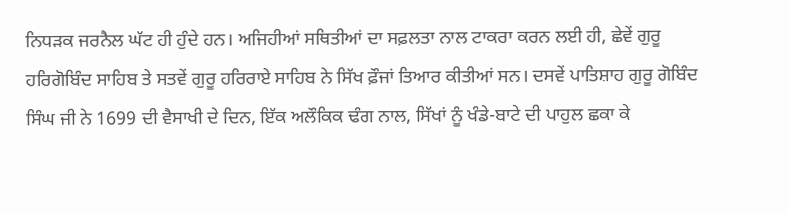ਨਿਧੜਕ ਜਰਨੈਲ ਘੱਟ ਹੀ ਹੁੰਦੇ ਹਨ। ਅਜਿਹੀਆਂ ਸਥਿਤੀਆਂ ਦਾ ਸਫ਼ਲਤਾ ਨਾਲ ਟਾਕਰਾ ਕਰਨ ਲਈ ਹੀ, ਛੇਵੇਂ ਗੁਰੂ ਹਰਿਗੋਬਿੰਦ ਸਾਹਿਬ ਤੇ ਸਤਵੇਂ ਗੁਰੂ ਹਰਿਰਾਏ ਸਾਹਿਬ ਨੇ ਸਿੱਖ ਫ਼ੌਜਾਂ ਤਿਆਰ ਕੀਤੀਆਂ ਸਨ। ਦਸਵੇਂ ਪਾਤਿਸ਼ਾਹ ਗੁਰੂ ਗੋਬਿੰਦ ਸਿੰਘ ਜੀ ਨੇ 1699 ਦੀ ਵੈਸਾਖੀ ਦੇ ਦਿਨ, ਇੱਕ ਅਲੌਕਿਕ ਢੰਗ ਨਾਲ, ਸਿੱਖਾਂ ਨੂੰ ਖੰਡੇ-ਬਾਟੇ ਦੀ ਪਾਹੁਲ ਛਕਾ ਕੇ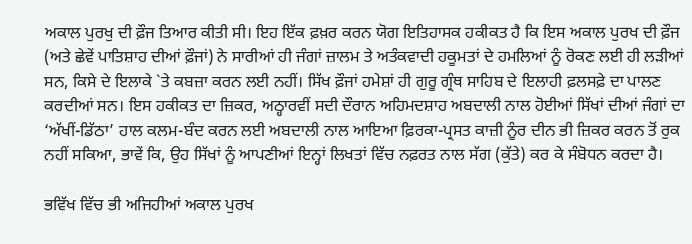ਅਕਾਲ ਪੁਰਖੁ ਦੀ ਫ਼ੌਜ ਤਿਆਰ ਕੀਤੀ ਸੀ। ਇਹ ਇੱਕ ਫ਼ਖ਼ਰ ਕਰਨ ਯੋਗ ਇਤਿਹਾਸਕ ਹਕੀਕਤ ਹੈ ਕਿ ਇਸ ਅਕਾਲ ਪੁਰਖ ਦੀ ਫ਼ੌਜ (ਅਤੇ ਛੇਵੇਂ ਪਾਤਿਸ਼ਾਹ ਦੀਆਂ ਫ਼ੌਜਾਂ) ਨੇ ਸਾਰੀਆਂ ਹੀ ਜੰਗਾਂ ਜ਼ਾਲਮ ਤੇ ਅਤੰਕਵਾਦੀ ਹਕੂਮਤਾਂ ਦੇ ਹਮਲਿਆਂ ਨੂੰ ਰੋਕਣ ਲਈ ਹੀ ਲੜੀਆਂ ਸਨ, ਕਿਸੇ ਦੇ ਇਲਾਕੇ `ਤੇ ਕਬਜ਼ਾ ਕਰਨ ਲਈ ਨਹੀਂ। ਸਿੱਖ ਫ਼ੌਜਾਂ ਹਮੇਸ਼ਾਂ ਹੀ ਗੁਰੂ ਗ੍ਰੰਥ ਸਾਹਿਬ ਦੇ ਇਲਾਹੀ ਫ਼ਲਸਫ਼ੇ ਦਾ ਪਾਲਣ ਕਰਦੀਆਂ ਸਨ। ਇਸ ਹਕੀਕਤ ਦਾ ਜ਼ਿਕਰ, ਅਠ੍ਹਾਰਵੀਂ ਸਦੀ ਦੌਰਾਨ ਅਹਿਮਦਸ਼ਾਹ ਅਬਦਾਲੀ ਨਾਲ ਹੋਈਆਂ ਸਿੱਖਾਂ ਦੀਆਂ ਜੰਗਾਂ ਦਾ ‘ਅੱਖੀਂ-ਡਿੱਠਾ’ ਹਾਲ ਕਲਮ-ਬੰਦ ਕਰਨ ਲਈ ਅਬਦਾਲੀ ਨਾਲ ਆਇਆ ਫ਼ਿਰਕਾ-ਪ੍ਰਸਤ ਕਾਜ਼ੀ ਨੂੰਰ ਦੀਨ ਭੀ ਜ਼ਿਕਰ ਕਰਨ ਤੋਂ ਰੁਕ ਨਹੀਂ ਸਕਿਆ, ਭਾਵੇਂ ਕਿ, ਉਹ ਸਿੱਖਾਂ ਨੂੰ ਆਪਣੀਆਂ ਇਨ੍ਹਾਂ ਲਿਖਤਾਂ ਵਿੱਚ ਨਫ਼ਰਤ ਨਾਲ ਸੱਗ (ਕੁੱਤੇ) ਕਰ ਕੇ ਸੰਬੋਧਨ ਕਰਦਾ ਹੈ।

ਭਵਿੱਖ ਵਿੱਚ ਭੀ ਅਜਿਹੀਆਂ ਅਕਾਲ ਪੁਰਖ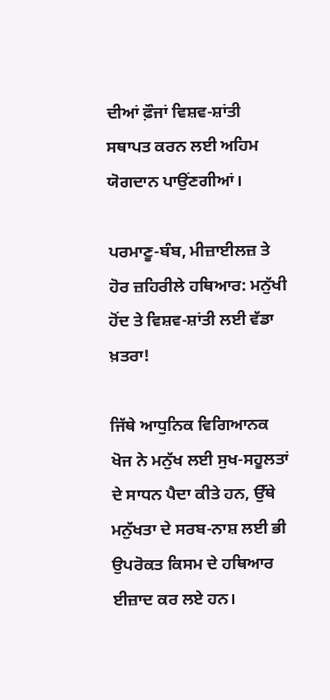ਦੀਆਂ ਫ਼ੌਜਾਂ ਵਿਸ਼ਵ-ਸ਼ਾਂਤੀ ਸਥਾਪਤ ਕਰਨ ਲਈ ਅਹਿਮ ਯੋਗਦਾਨ ਪਾਉਂਣਗੀਆਂ।

ਪਰਮਾਣੂ-ਬੰਬ, ਮੀਜ਼ਾਈਲਜ਼ ਤੇ ਹੋਰ ਜ਼ਹਿਰੀਲੇ ਹਥਿਆਰ: ਮਨੁੱਖੀ ਹੋਂਦ ਤੇ ਵਿਸ਼ਵ-ਸ਼ਾਂਤੀ ਲਈ ਵੱਡਾ ਖ਼ਤਰਾ!

ਜਿੱਥੇ ਆਧੁਨਿਕ ਵਿਗਿਆਨਕ ਖੋਜ ਨੇ ਮਨੁੱਖ ਲਈ ਸੁਖ-ਸਹੂਲਤਾਂ ਦੇ ਸਾਧਨ ਪੈਦਾ ਕੀਤੇ ਹਨ, ਉੱਥੇ ਮਨੁੱਖਤਾ ਦੇ ਸਰਬ-ਨਾਸ਼ ਲਈ ਭੀ ਉਪਰੋਕਤ ਕਿਸਮ ਦੇ ਹਥਿਆਰ ਈਜ਼ਾਦ ਕਰ ਲਏ ਹਨ।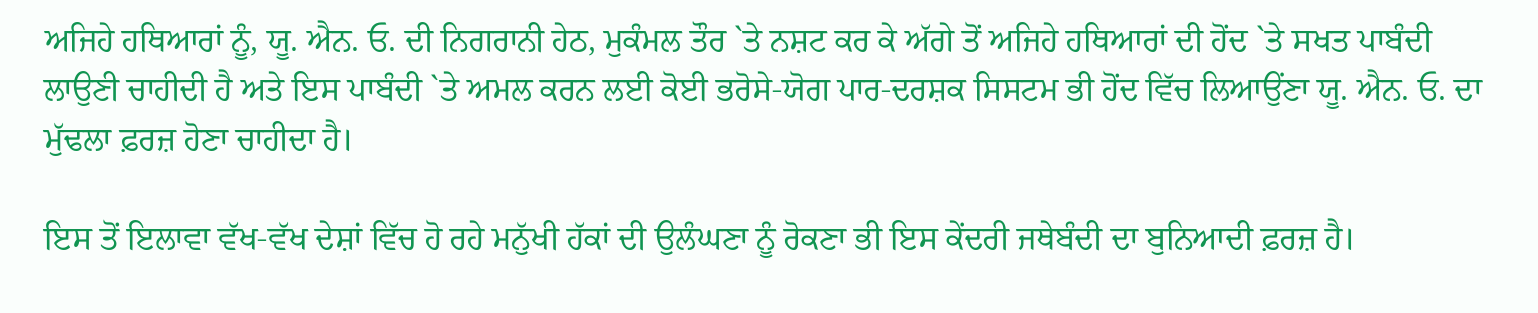ਅਜਿਹੇ ਹਥਿਆਰਾਂ ਨੂੰ, ਯੂ. ਐਨ. ਓ. ਦੀ ਨਿਗਰਾਨੀ ਹੇਠ, ਮੁਕੰਮਲ ਤੌਰ `ਤੇ ਨਸ਼ਟ ਕਰ ਕੇ ਅੱਗੇ ਤੋਂ ਅਜਿਹੇ ਹਥਿਆਰਾਂ ਦੀ ਹੋਂਦ `ਤੇ ਸਖਤ ਪਾਬੰਦੀ ਲਾਉਣੀ ਚਾਹੀਦੀ ਹੈ ਅਤੇ ਇਸ ਪਾਬੰਦੀ `ਤੇ ਅਮਲ ਕਰਨ ਲਈ ਕੋਈ ਭਰੋਸੇ-ਯੋਗ ਪਾਰ-ਦਰਸ਼ਕ ਸਿਸਟਮ ਭੀ ਹੋਂਦ ਵਿੱਚ ਲਿਆਉਂਣਾ ਯੂ. ਐਨ. ਓ. ਦਾ ਮੁੱਢਲਾ ਫ਼ਰਜ਼ ਹੋਣਾ ਚਾਹੀਦਾ ਹੈ।

ਇਸ ਤੋਂ ਇਲਾਵਾ ਵੱਖ-ਵੱਖ ਦੇਸ਼ਾਂ ਵਿੱਚ ਹੋ ਰਹੇ ਮਨੁੱਖੀ ਹੱਕਾਂ ਦੀ ਉਲੰਘਣਾ ਨੂੰ ਰੋਕਣਾ ਭੀ ਇਸ ਕੇਂਦਰੀ ਜਥੇਬੰਦੀ ਦਾ ਬੁਨਿਆਦੀ ਫ਼ਰਜ਼ ਹੈ।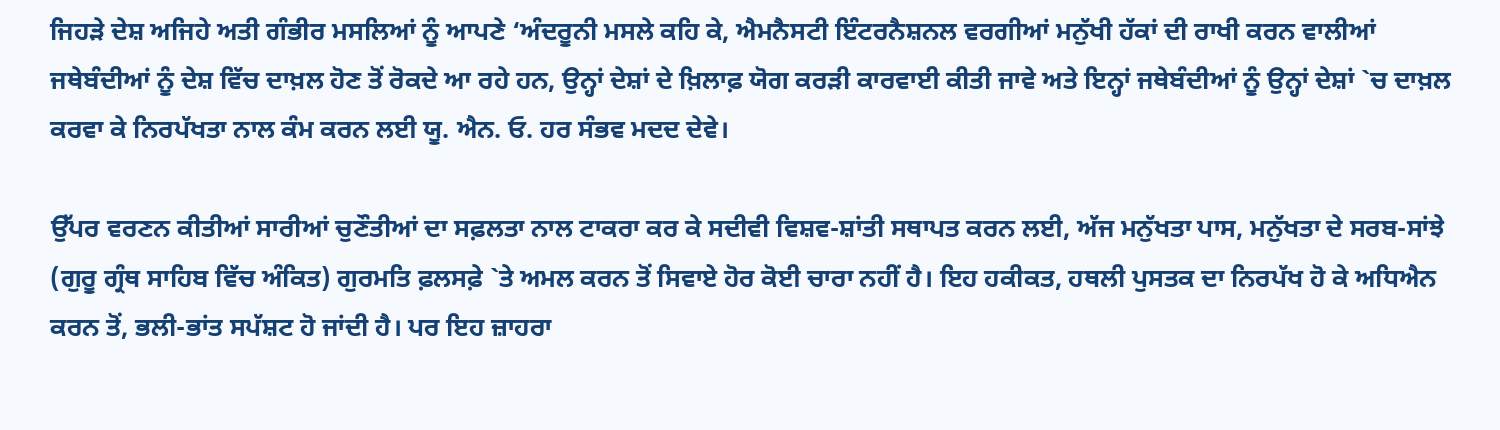ਜਿਹੜੇ ਦੇਸ਼ ਅਜਿਹੇ ਅਤੀ ਗੰਭੀਰ ਮਸਲਿਆਂ ਨੂੰ ਆਪਣੇ ‘ਅੰਦਰੂਨੀ ਮਸਲੇ ਕਹਿ ਕੇ, ਐਮਨੈਸਟੀ ਇੰਟਰਨੈਸ਼ਨਲ ਵਰਗੀਆਂ ਮਨੁੱਖੀ ਹੱਕਾਂ ਦੀ ਰਾਖੀ ਕਰਨ ਵਾਲੀਆਂ ਜਥੇਬੰਦੀਆਂ ਨੂੰ ਦੇਸ਼ ਵਿੱਚ ਦਾਖ਼ਲ ਹੋਣ ਤੋਂ ਰੋਕਦੇ ਆ ਰਹੇ ਹਨ, ਉਨ੍ਹਾਂ ਦੇਸ਼ਾਂ ਦੇ ਖ਼ਿਲਾਫ਼ ਯੋਗ ਕਰੜੀ ਕਾਰਵਾਈ ਕੀਤੀ ਜਾਵੇ ਅਤੇ ਇਨ੍ਹਾਂ ਜਥੇਬੰਦੀਆਂ ਨੂੰ ਉਨ੍ਹਾਂ ਦੇਸ਼ਾਂ `ਚ ਦਾਖ਼ਲ ਕਰਵਾ ਕੇ ਨਿਰਪੱਖਤਾ ਨਾਲ ਕੰਮ ਕਰਨ ਲਈ ਯੂ. ਐਨ. ਓ. ਹਰ ਸੰਭਵ ਮਦਦ ਦੇਵੇ।

ਉੱਪਰ ਵਰਣਨ ਕੀਤੀਆਂ ਸਾਰੀਆਂ ਚੁਣੌਤੀਆਂ ਦਾ ਸਫ਼ਲਤਾ ਨਾਲ ਟਾਕਰਾ ਕਰ ਕੇ ਸਦੀਵੀ ਵਿਸ਼ਵ-ਸ਼ਾਂਤੀ ਸਥਾਪਤ ਕਰਨ ਲਈ, ਅੱਜ ਮਨੁੱਖਤਾ ਪਾਸ, ਮਨੁੱਖਤਾ ਦੇ ਸਰਬ-ਸਾਂਝੇ (ਗੁਰੂ ਗ੍ਰੰਥ ਸਾਹਿਬ ਵਿੱਚ ਅੰਕਿਤ) ਗੁਰਮਤਿ ਫ਼ਲਸਫ਼ੇ `ਤੇ ਅਮਲ ਕਰਨ ਤੋਂ ਸਿਵਾਏ ਹੋਰ ਕੋਈ ਚਾਰਾ ਨਹੀਂ ਹੈ। ਇਹ ਹਕੀਕਤ, ਹਥਲੀ ਪੁਸਤਕ ਦਾ ਨਿਰਪੱਖ ਹੋ ਕੇ ਅਧਿਐਨ ਕਰਨ ਤੋਂ, ਭਲੀ-ਭਾਂਤ ਸਪੱਸ਼ਟ ਹੋ ਜਾਂਦੀ ਹੈ। ਪਰ ਇਹ ਜ਼ਾਹਰਾ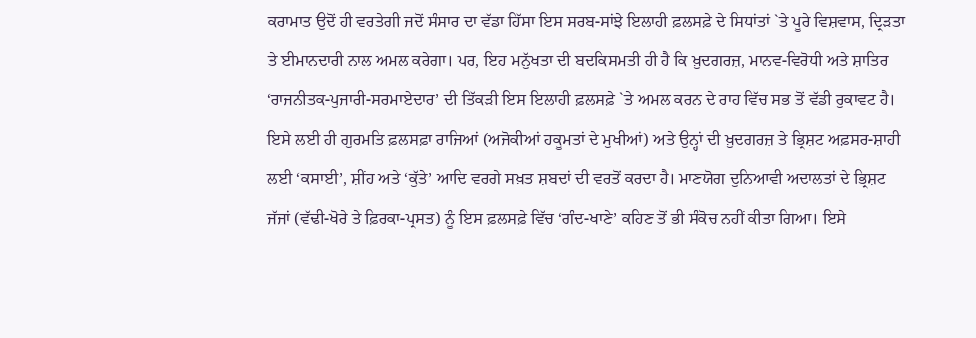ਕਰਾਮਾਤ ਉਦੋਂ ਹੀ ਵਰਤੇਗੀ ਜਦੋਂ ਸੰਸਾਰ ਦਾ ਵੱਡਾ ਹਿੱਸਾ ਇਸ ਸਰਬ-ਸਾਂਝੇ ਇਲਾਹੀ ਫ਼ਲਸਫ਼ੇ ਦੇ ਸਿਧਾਂਤਾਂ `ਤੇ ਪੂਰੇ ਵਿਸ਼ਵਾਸ, ਦ੍ਰਿੜਤਾ ਤੇ ਈਮਾਨਦਾਰੀ ਨਾਲ ਅਮਲ ਕਰੇਗਾ। ਪਰ, ਇਹ ਮਨੁੱਖਤਾ ਦੀ ਬਦਕਿਸਮਤੀ ਹੀ ਹੈ ਕਿ ਖ਼ੁਦਗਰਜ਼, ਮਾਨਵ-ਵਿਰੋਧੀ ਅਤੇ ਸ਼ਾਤਿਰ ‘ਰਾਜਨੀਤਕ-ਪੁਜਾਰੀ-ਸਰਮਾਏਦਾਰ’ ਦੀ ਤਿੱਕੜੀ ਇਸ ਇਲਾਹੀ ਫ਼ਲਸਫ਼ੇ `ਤੇ ਅਮਲ ਕਰਨ ਦੇ ਰਾਹ ਵਿੱਚ ਸਭ ਤੋਂ ਵੱਡੀ ਰੁਕਾਵਟ ਹੈ। ਇਸੇ ਲਈ ਹੀ ਗੁਰਮਤਿ ਫ਼ਲਸਫ਼ਾ ਰਾਜਿਆਂ (ਅਜੋਕੀਆਂ ਹਕੂਮਤਾਂ ਦੇ ਮੁਖੀਆਂ) ਅਤੇ ਉਨ੍ਹਾਂ ਦੀ ਖ਼ੁਦਗਰਜ਼ ਤੇ ਭ੍ਰਿਸ਼ਟ ਅਫ਼ਸਰ-ਸ਼ਾਹੀ ਲਈ ‘ਕਸਾਈ’, ਸ਼ੀਂਹ ਅਤੇ ‘ਕੁੱਤੇ’ ਆਦਿ ਵਰਗੇ ਸਖ਼ਤ ਸ਼ਬਦਾਂ ਦੀ ਵਰਤੋਂ ਕਰਦਾ ਹੈ। ਮਾਣਯੋਗ ਦੁਨਿਆਵੀ ਅਦਾਲਤਾਂ ਦੇ ਭ੍ਰਿਸ਼ਟ ਜੱਜਾਂ (ਵੱਢੀ-ਖੋਰੇ ਤੇ ਫ਼ਿਰਕਾ-ਪ੍ਰਸਤ) ਨੂੰ ਇਸ ਫ਼ਲਸਫ਼ੇ ਵਿੱਚ ‘ਗੰਦ-ਖਾਣੇ’ ਕਹਿਣ ਤੋਂ ਭੀ ਸੰਕੋਚ ਨਹੀਂ ਕੀਤਾ ਗਿਆ। ਇਸੇ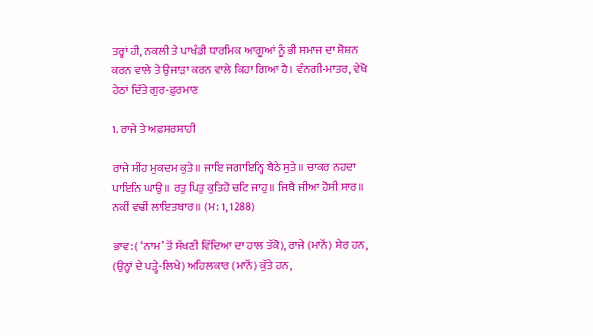ਤਰ੍ਹਾਂ ਹੀ, ਨਕਲੀ ਤੇ ਪਾਖੰਡੀ ਧਾਰਮਿਕ ਆਗੂਆਂ ਨੂੰ ਭੀ ਸਮਾਜ ਦਾ ਸ਼ੋਸ਼ਨ ਕਰਨ ਵਾਲੇ ਤੇ ਉਜਾੜਾ ਕਰਨ ਵਾਲੇ ਕਿਹਾ ਗਿਆ ਹੈ। ਵੰਨਗੀ-ਮਾਤਰ, ਵੇਖੋ ਹੇਠਾਂ ਦਿੱਤੇ ਗੁਰ-ਫ਼ੁਰਮਾਣ

1. ਰਾਜੇ ਤੇ ਅਫ਼ਸਰਸ਼ਾਹੀ

ਰਾਜੇ ਸੀਂਹ ਮੁਕਦਮ ਕੁਤੇ॥ ਜਾਇ ਜਗਾਇਨ੍ਹਿ ਬੈਠੇ ਸੁਤੇ॥ ਚਾਕਰ ਨਹਦਾ ਪਾਇਨਿ ਘਾਉ॥ ਰਤੁ ਪਿਤੁ ਕੁਤਿਹੋ ਚਟਿ ਜਾਹੁ॥ ਜਿਥੈ ਜੀਆ ਹੋਸੀ ਸਾਰ॥ ਨਕੀਂ ਵਢੀਂ ਲਾਇਤਬਾਰ॥ (ਮ: 1, 1288)

ਭਾਵ: ( ‘ਨਾਮ’ ਤੋਂ ਸੱਖਣੀ ਵਿੱਦਿਆ ਦਾ ਹਾਲ ਤੱਕੋ), ਰਾਜੇ (ਮਾਨੋਂ) ਸ਼ੇਰ ਹਨ, (ਉਨ੍ਹਾਂ ਦੇ ਪੜ੍ਹੇ-ਲਿਖੇ) ਅਹਿਲਕਾਰ (ਮਾਨੋਂ) ਕੁੱਤੇ ਹਨ,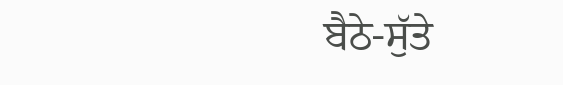ਬੈਠੇ-ਸੁੱਤੇ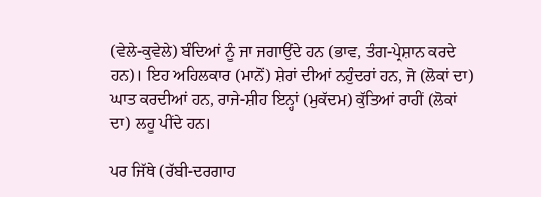(ਵੇਲੇ-ਕੁਵੇਲੇ) ਬੰਦਿਆਂ ਨੂੰ ਜਾ ਜਗਾਉਂਦੇ ਹਨ (ਭਾਵ, ਤੰਗ-ਪ੍ਰੇਸ਼ਾਨ ਕਰਦੇ ਹਨ)। ਇਹ ਅਹਿਲਕਾਰ (ਮਾਨੋਂ) ਸ਼ੇਰਾਂ ਦੀਆਂ ਨਹੁੰਦਰਾਂ ਹਨ, ਜੋ (ਲੋਕਾਂ ਦਾ) ਘਾਤ ਕਰਦੀਆਂ ਹਨ, ਰਾਜੇ-ਸ਼ੀਹ ਇਨ੍ਹਾਂ (ਮੁਕੱਦਮ) ਕੁੱਤਿਆਂ ਰਾਹੀਂ (ਲੋਕਾਂ ਦਾ) ਲਹੂ ਪੀਂਦੇ ਹਨ।

ਪਰ ਜਿੱਥੇ (ਰੱਬੀ-ਦਰਗਾਹ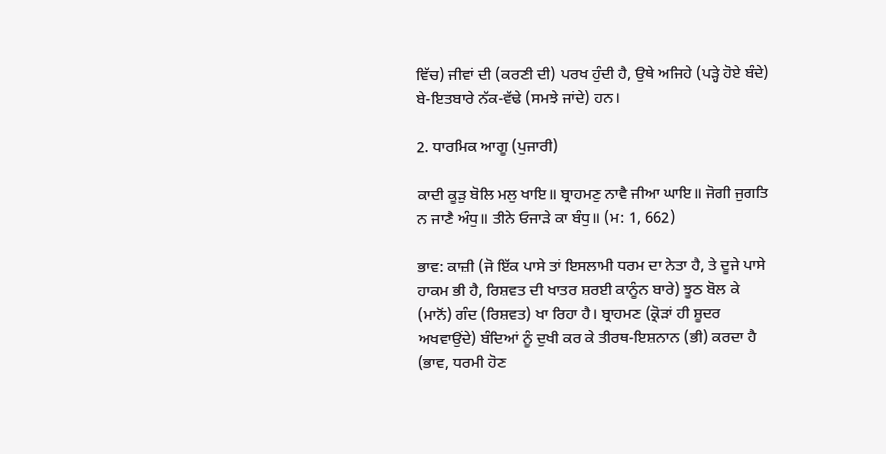ਵਿੱਚ) ਜੀਵਾਂ ਦੀ (ਕਰਣੀ ਦੀ) ਪਰਖ ਹੁੰਦੀ ਹੈ, ਉਥੇ ਅਜਿਹੇ (ਪੜ੍ਹੇ ਹੋਏ ਬੰਦੇ) ਬੇ-ਇਤਬਾਰੇ ਨੱਕ-ਵੱਢੇ (ਸਮਝੇ ਜਾਂਦੇ) ਹਨ।

2. ਧਾਰਮਿਕ ਆਗੂ (ਪੁਜਾਰੀ)

ਕਾਦੀ ਕੂੜੁ ਬੋਲਿ ਮਲੁ ਖਾਇ॥ ਬ੍ਰਾਹਮਣੁ ਨਾਵੈ ਜੀਆ ਘਾਇ॥ ਜੋਗੀ ਜੁਗਤਿ ਨ ਜਾਣੈ ਅੰਧੁ॥ ਤੀਨੇ ਓਜਾੜੇ ਕਾ ਬੰਧੁ॥ (ਮ: 1, 662)

ਭਾਵ: ਕਾਜ਼ੀ (ਜੋ ਇੱਕ ਪਾਸੇ ਤਾਂ ਇਸਲਾਮੀ ਧਰਮ ਦਾ ਨੇਤਾ ਹੈ, ਤੇ ਦੂਜੇ ਪਾਸੇ ਹਾਕਮ ਭੀ ਹੈ, ਰਿਸ਼ਵਤ ਦੀ ਖਾਤਰ ਸ਼ਰਈ ਕਾਨੂੰਨ ਬਾਰੇ) ਝੂਠ ਬੋਲ ਕੇ (ਮਾਨੋਂ) ਗੰਦ (ਰਿਸ਼ਵਤ) ਖਾ ਰਿਹਾ ਹੈ। ਬ੍ਰਾਹਮਣ (ਕ੍ਰੋੜਾਂ ਹੀ ਸ਼ੂਦਰ ਅਖਵਾਉਂਦੇ) ਬੰਦਿਆਂ ਨੂੰ ਦੁਖੀ ਕਰ ਕੇ ਤੀਰਥ-ਇਸ਼ਨਾਨ (ਭੀ) ਕਰਦਾ ਹੈ (ਭਾਵ, ਧਰਮੀ ਹੋਣ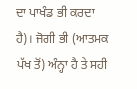ਦਾ ਪਾਖੰਡ ਭੀ ਕਰਦਾ ਹੈ)। ਜੋਗੀ ਭੀ (ਆਤਮਕ ਪੱਖ ਤੋਂ) ਅੰਨ੍ਹਾ ਹੈ ਤੇ ਸਹੀ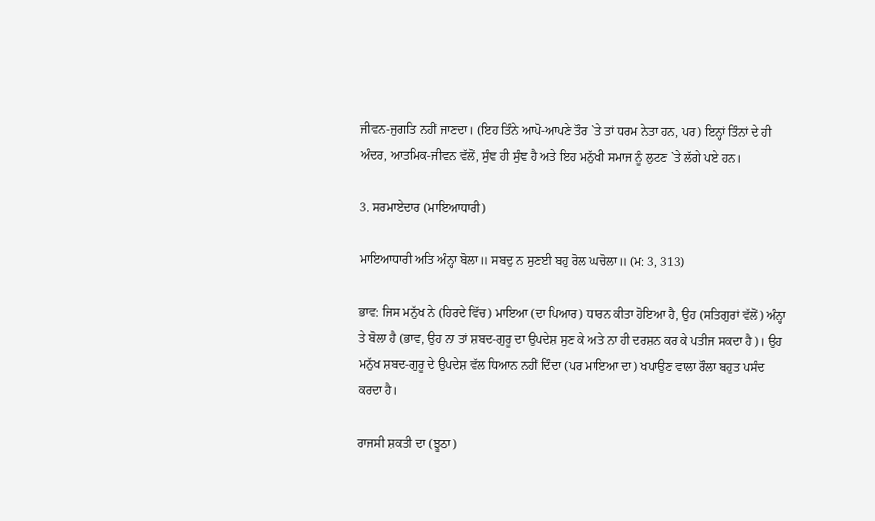ਜੀਵਨ-ਜੁਗਤਿ ਨਹੀਂ ਜਾਣਦਾ। (ਇਹ ਤਿੰਨੇ ਆਪੋ-ਆਪਣੇ ਤੌਰ `ਤੇ ਤਾਂ ਧਰਮ ਨੇਤਾ ਹਨ, ਪਰ) ਇਨ੍ਹਾਂ ਤਿੰਨਾਂ ਦੇ ਹੀ ਅੰਦਰ, ਆਤਮਿਕ-ਜੀਵਨ ਵੱਲੋਂ, ਸੁੰਞ ਹੀ ਸੁੰਞ ਹੈ ਅਤੇ ਇਹ ਮਨੁੱਖੀ ਸਮਾਜ ਨੂੰ ਲੁਟਣ `ਤੇ ਲੱਗੇ ਪਏ ਹਨ।

3. ਸਰਮਾਏਦਾਰ (ਮਾਇਆਧਾਰੀ)

ਮਾਇਆਧਾਰੀ ਅਤਿ ਅੰਨ੍ਹਾ ਬੋਲਾ॥ ਸਬਦੁ ਨ ਸੁਣਈ ਬਹੁ ਰੋਲ ਘਚੋਲਾ॥ (ਮ: 3, 313)

ਭਾਵ: ਜਿਸ ਮਨੁੱਖ ਨੇ (ਹਿਰਦੇ ਵਿੱਚ) ਮਾਇਆ (ਦਾ ਪਿਆਰ) ਧਾਰਨ ਕੀਤਾ ਹੋਇਆ ਹੈ, ਉਹ (ਸਤਿਗੁਰਾਂ ਵੱਲੋਂ) ਅੰਨ੍ਹਾ ਤੇ ਬੋਲਾ ਹੈ (ਭਾਵ, ਉਹ ਨਾ ਤਾਂ ਸ਼ਬਦ-ਗੁਰੂ ਦਾ ਉਪਦੇਸ਼ ਸੁਣ ਕੇ ਅਤੇ ਨਾ ਹੀ ਦਰਸ਼ਨ ਕਰ ਕੇ ਪਤੀਜ ਸਕਦਾ ਹੈ)। ਉਹ ਮਨੁੱਖ ਸ਼ਬਦ-ਗੁਰੂ ਦੇ ਉਪਦੇਸ਼ ਵੱਲ ਧਿਆਨ ਨਹੀਂ ਦਿੰਦਾ (ਪਰ ਮਾਇਆ ਦਾ) ਖਪਾਉਣ ਵਾਲਾ ਰੌਲਾ ਬਹੁਤ ਪਸੰਦ ਕਰਦਾ ਹੈ।

ਰਾਜਸੀ ਸ਼ਕਤੀ ਦਾ (ਝੂਠਾ)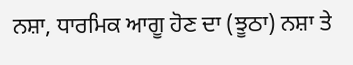ਨਸ਼ਾ, ਧਾਰਮਿਕ ਆਗੂ ਹੋਣ ਦਾ (ਝੂਠਾ) ਨਸ਼ਾ ਤੇ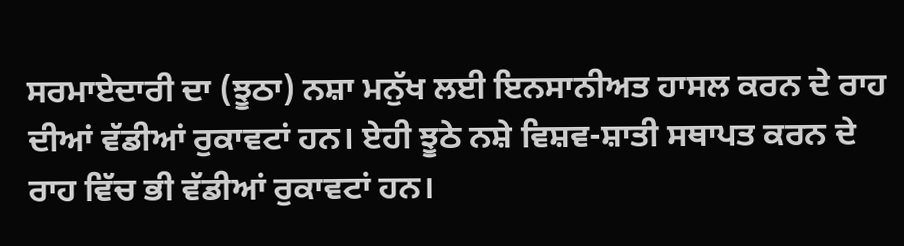ਸਰਮਾਏਦਾਰੀ ਦਾ (ਝੂਠਾ) ਨਸ਼ਾ ਮਨੁੱਖ ਲਈ ਇਨਸਾਨੀਅਤ ਹਾਸਲ ਕਰਨ ਦੇ ਰਾਹ ਦੀਆਂ ਵੱਡੀਆਂ ਰੁਕਾਵਟਾਂ ਹਨ। ਏਹੀ ਝੂਠੇ ਨਸ਼ੇ ਵਿਸ਼ਵ-ਸ਼ਾਤੀ ਸਥਾਪਤ ਕਰਨ ਦੇ ਰਾਹ ਵਿੱਚ ਭੀ ਵੱਡੀਆਂ ਰੁਕਾਵਟਾਂ ਹਨ।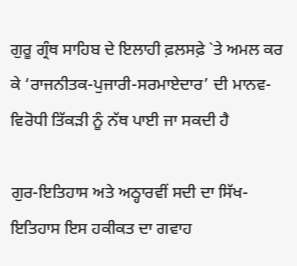ਗੁਰੂ ਗ੍ਰੰਥ ਸਾਹਿਬ ਦੇ ਇਲਾਹੀ ਫ਼ਲਸਫ਼ੇ `ਤੇ ਅਮਲ ਕਰ ਕੇ ‘ਰਾਜਨੀਤਕ-ਪੁਜਾਰੀ-ਸਰਮਾਏਦਾਰ’ ਦੀ ਮਾਨਵ-ਵਿਰੋਧੀ ਤਿੱਕੜੀ ਨੂੰ ਨੱਥ ਪਾਈ ਜਾ ਸਕਦੀ ਹੈ

ਗੁਰ-ਇਤਿਹਾਸ ਅਤੇ ਅਠ੍ਹਾਰਵੀਂ ਸਦੀ ਦਾ ਸਿੱਖ-ਇਤਿਹਾਸ ਇਸ ਹਕੀਕਤ ਦਾ ਗਵਾਹ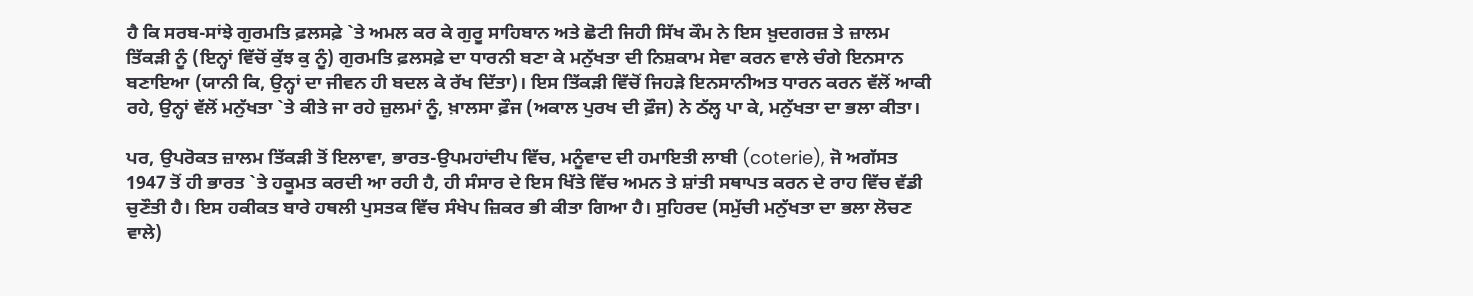ਹੈ ਕਿ ਸਰਬ-ਸਾਂਝੇ ਗੁਰਮਤਿ ਫ਼ਲਸਫ਼ੇ `ਤੇ ਅਮਲ ਕਰ ਕੇ ਗੁਰੂ ਸਾਹਿਬਾਨ ਅਤੇ ਛੋਟੀ ਜਿਹੀ ਸਿੱਖ ਕੌਮ ਨੇ ਇਸ ਖ਼ੁਦਗਰਜ਼ ਤੇ ਜ਼ਾਲਮ ਤਿੱਕੜੀ ਨੂੰ (ਇਨ੍ਹਾਂ ਵਿੱਚੋਂ ਕੁੱਝ ਕੁ ਨੂੰ) ਗੁਰਮਤਿ ਫ਼ਲਸਫ਼ੇ ਦਾ ਧਾਰਨੀ ਬਣਾ ਕੇ ਮਨੁੱਖਤਾ ਦੀ ਨਿਸ਼ਕਾਮ ਸੇਵਾ ਕਰਨ ਵਾਲੇ ਚੰਗੇ ਇਨਸਾਨ ਬਣਾਇਆ (ਯਾਨੀ ਕਿ, ਉਨ੍ਹਾਂ ਦਾ ਜੀਵਨ ਹੀ ਬਦਲ ਕੇ ਰੱਖ ਦਿੱਤਾ)। ਇਸ ਤਿੱਕੜੀ ਵਿੱਚੋਂ ਜਿਹੜੇ ਇਨਸਾਨੀਅਤ ਧਾਰਨ ਕਰਨ ਵੱਲੋਂ ਆਕੀ ਰਹੇ, ਉਨ੍ਹਾਂ ਵੱਲੋਂ ਮਨੁੱਖਤਾ `ਤੇ ਕੀਤੇ ਜਾ ਰਹੇ ਜ਼ੁਲਮਾਂ ਨੂੰ, ਖ਼ਾਲਸਾ ਫ਼ੌਜ (ਅਕਾਲ ਪੁਰਖ ਦੀ ਫ਼ੌਜ) ਨੇ ਠੱਲ੍ਹ ਪਾ ਕੇ, ਮਨੁੱਖਤਾ ਦਾ ਭਲਾ ਕੀਤਾ।

ਪਰ, ਉਪਰੋਕਤ ਜ਼ਾਲਮ ਤਿੱਕੜੀ ਤੋਂ ਇਲਾਵਾ, ਭਾਰਤ-ਉਪਮਹਾਂਦੀਪ ਵਿੱਚ, ਮਨੂੰਵਾਦ ਦੀ ਹਮਾਇਤੀ ਲਾਬੀ (coterie), ਜੋ ਅਗੱਸਤ 1947 ਤੋਂ ਹੀ ਭਾਰਤ `ਤੇ ਹਕੂਮਤ ਕਰਦੀ ਆ ਰਹੀ ਹੈ, ਹੀ ਸੰਸਾਰ ਦੇ ਇਸ ਖਿੱਤੇ ਵਿੱਚ ਅਮਨ ਤੇ ਸ਼ਾਂਤੀ ਸਥਾਪਤ ਕਰਨ ਦੇ ਰਾਹ ਵਿੱਚ ਵੱਡੀ ਚੁਣੌਤੀ ਹੈ। ਇਸ ਹਕੀਕਤ ਬਾਰੇ ਹਥਲੀ ਪੁਸਤਕ ਵਿੱਚ ਸੰਖੇਪ ਜ਼ਿਕਰ ਭੀ ਕੀਤਾ ਗਿਆ ਹੈ। ਸੁਹਿਰਦ (ਸਮੁੱਚੀ ਮਨੁੱਖਤਾ ਦਾ ਭਲਾ ਲੋਚਣ ਵਾਲੇ)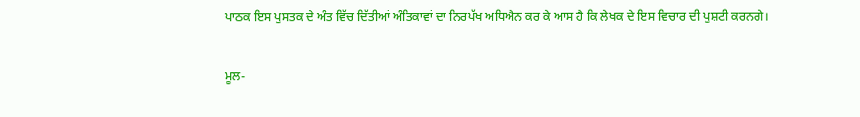ਪਾਠਕ ਇਸ ਪੁਸਤਕ ਦੇ ਅੰਤ ਵਿੱਚ ਦਿੱਤੀਆਂ ਅੰਤਿਕਾਵਾਂ ਦਾ ਨਿਰਪੱਖ ਅਧਿਐਨ ਕਰ ਕੇ ਆਸ ਹੈ ਕਿ ਲੇਖਕ ਦੇ ਇਸ ਵਿਚਾਰ ਦੀ ਪੁਸ਼ਟੀ ਕਰਨਗੇ।

ਮੂਲ-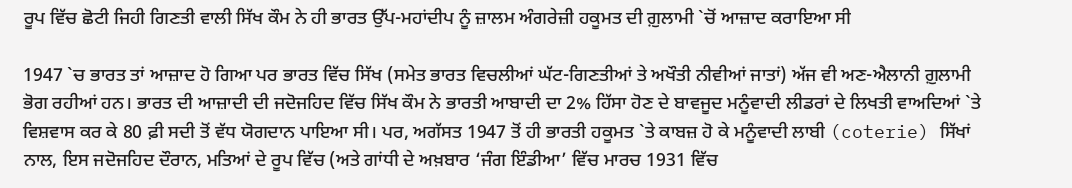ਰੂਪ ਵਿੱਚ ਛੋਟੀ ਜਿਹੀ ਗਿਣਤੀ ਵਾਲੀ ਸਿੱਖ ਕੌਮ ਨੇ ਹੀ ਭਾਰਤ ਉੱਪ-ਮਹਾਂਦੀਪ ਨੂੰ ਜ਼ਾਲਮ ਅੰਗਰੇਜ਼ੀ ਹਕੂਮਤ ਦੀ ਗ਼ੁਲਾਮੀ `ਚੋਂ ਆਜ਼ਾਦ ਕਰਾਇਆ ਸੀ

1947 `ਚ ਭਾਰਤ ਤਾਂ ਆਜ਼ਾਦ ਹੋ ਗਿਆ ਪਰ ਭਾਰਤ ਵਿੱਚ ਸਿੱਖ (ਸਮੇਤ ਭਾਰਤ ਵਿਚਲੀਆਂ ਘੱਟ-ਗਿਣਤੀਆਂ ਤੇ ਅਖੌਤੀ ਨੀਵੀਆਂ ਜਾਤਾਂ) ਅੱਜ ਵੀ ਅਣ-ਐਲਾਨੀ ਗ਼ੁਲਾਮੀ ਭੋਗ ਰਹੀਆਂ ਹਨ। ਭਾਰਤ ਦੀ ਆਜ਼ਾਦੀ ਦੀ ਜਦੋਜਹਿਦ ਵਿੱਚ ਸਿੱਖ ਕੌਮ ਨੇ ਭਾਰਤੀ ਆਬਾਦੀ ਦਾ 2% ਹਿੱਸਾ ਹੋਣ ਦੇ ਬਾਵਜੂਦ ਮਨੂੰਵਾਦੀ ਲੀਡਰਾਂ ਦੇ ਲਿਖਤੀ ਵਾਅਦਿਆਂ `ਤੇ ਵਿਸ਼ਵਾਸ ਕਰ ਕੇ 80 ਫ਼ੀ ਸਦੀ ਤੋਂ ਵੱਧ ਯੋਗਦਾਨ ਪਾਇਆ ਸੀ। ਪਰ, ਅਗੱਸਤ 1947 ਤੋਂ ਹੀ ਭਾਰਤੀ ਹਕੂਮਤ `ਤੇ ਕਾਬਜ਼ ਹੋ ਕੇ ਮਨੂੰਵਾਦੀ ਲਾਬੀ (coterie) ਸਿੱਖਾਂ ਨਾਲ, ਇਸ ਜਦੋਜਹਿਦ ਦੌਰਾਨ, ਮਤਿਆਂ ਦੇ ਰੂਪ ਵਿੱਚ (ਅਤੇ ਗਾਂਧੀ ਦੇ ਅਖ਼ਬਾਰ ‘ਜੰਗ ਇੰਡੀਆ’ ਵਿੱਚ ਮਾਰਚ 1931 ਵਿੱਚ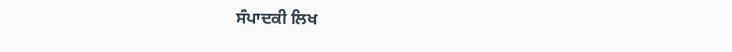ਸੰਪਾਦਕੀ ਲਿਖ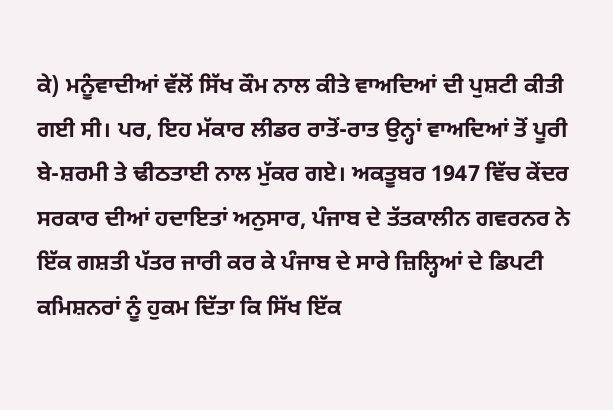ਕੇ) ਮਨੂੰਵਾਦੀਆਂ ਵੱਲੋਂ ਸਿੱਖ ਕੌਮ ਨਾਲ ਕੀਤੇ ਵਾਅਦਿਆਂ ਦੀ ਪੁਸ਼ਟੀ ਕੀਤੀ ਗਈ ਸੀ। ਪਰ, ਇਹ ਮੱਕਾਰ ਲੀਡਰ ਰਾਤੋਂ-ਰਾਤ ਉਨ੍ਹਾਂ ਵਾਅਦਿਆਂ ਤੋਂ ਪੂਰੀ ਬੇ-ਸ਼ਰਮੀ ਤੇ ਢੀਠਤਾਈ ਨਾਲ ਮੁੱਕਰ ਗਏ। ਅਕਤੂਬਰ 1947 ਵਿੱਚ ਕੇਂਦਰ ਸਰਕਾਰ ਦੀਆਂ ਹਦਾਇਤਾਂ ਅਨੁਸਾਰ, ਪੰਜਾਬ ਦੇ ਤੱਤਕਾਲੀਨ ਗਵਰਨਰ ਨੇ ਇੱਕ ਗਸ਼ਤੀ ਪੱਤਰ ਜਾਰੀ ਕਰ ਕੇ ਪੰਜਾਬ ਦੇ ਸਾਰੇ ਜ਼ਿਲ੍ਹਿਆਂ ਦੇ ਡਿਪਟੀ ਕਮਿਸ਼ਨਰਾਂ ਨੂੰ ਹੁਕਮ ਦਿੱਤਾ ਕਿ ਸਿੱਖ ਇੱਕ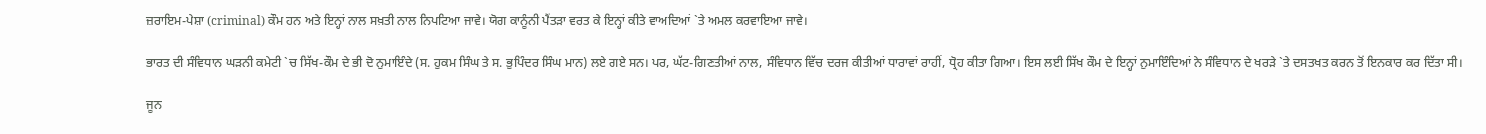ਜ਼ਰਾਇਮ-ਪੇਸ਼ਾ (criminal) ਕੌਮ ਹਨ ਅਤੇ ਇਨ੍ਹਾਂ ਨਾਲ ਸਖ਼ਤੀ ਨਾਲ ਨਿਪਟਿਆ ਜਾਵੇ। ਯੋਗ ਕਾਨੂੰਨੀ ਪੈਂਤੜਾ ਵਰਤ ਕੇ ਇਨ੍ਹਾਂ ਕੀਤੇ ਵਾਅਦਿਆਂ `ਤੇ ਅਮਲ ਕਰਵਾਇਆ ਜਾਵੇ।

ਭਾਰਤ ਦੀ ਸੰਵਿਧਾਨ ਘੜਨੀ ਕਮੇਟੀ `ਚ ਸਿੱਖ-ਕੌਮ ਦੇ ਭੀ ਦੋ ਨੁਮਾਇੰਦੇ (ਸ. ਹੁਕਮ ਸਿੰਘ ਤੇ ਸ. ਭੁਪਿੰਦਰ ਸਿੰਘ ਮਾਨ) ਲਏ ਗਏ ਸਨ। ਪਰ, ਘੱਟ-ਗਿਣਤੀਆਂ ਨਾਲ, ਸੰਵਿਧਾਨ ਵਿੱਚ ਦਰਜ ਕੀਤੀਆਂ ਧਾਰਾਵਾਂ ਰਾਹੀਂ, ਧ੍ਰੋਹ ਕੀਤਾ ਗਿਆ। ਇਸ ਲਈ ਸਿੱਖ ਕੌਮ ਦੇ ਇਨ੍ਹਾਂ ਨੁਮਾਇੰਦਿਆਂ ਨੇ ਸੰਵਿਧਾਨ ਦੇ ਖਰੜੇ `ਤੇ ਦਸਤਖਤ ਕਰਨ ਤੋਂ ਇਨਕਾਰ ਕਰ ਦਿੱਤਾ ਸੀ।

ਜੂਨ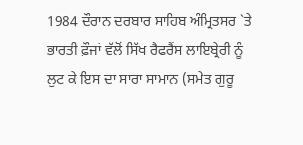1984 ਦੌਰਾਨ ਦਰਬਾਰ ਸਾਹਿਬ ਅੰਮ੍ਰਿਤਸਰ `ਤੇ ਭਾਰਤੀ ਫ਼ੌਜਾਂ ਵੱਲੋਂ ਸਿੱਖ ਰੈਫਰੈਂਸ ਲਾਇਬ੍ਰੇਰੀ ਨੂੰ ਲੁਟ ਕੇ ਇਸ ਦਾ ਸਾਰਾ ਸਾਮਾਨ (ਸਮੇਤ ਗੁਰੂ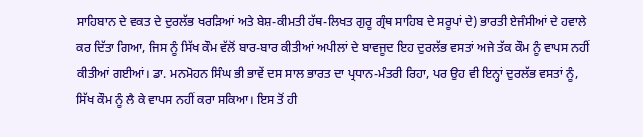ਸਾਹਿਬਾਨ ਦੇ ਵਕਤ ਦੇ ਦੁਰਲੱਭ ਖਰੜਿਆਂ ਅਤੇ ਬੇਸ਼-ਕੀਮਤੀ ਹੱਥ-ਲਿਖਤ ਗੁਰੂ ਗ੍ਰੰਥ ਸਾਹਿਬ ਦੇ ਸਰੂਪਾਂ ਦੇ) ਭਾਰਤੀ ਏਜੰਸੀਆਂ ਦੇ ਹਵਾਲੇ ਕਰ ਦਿੱਤਾ ਗਿਆ, ਜਿਸ ਨੂੰ ਸਿੱਖ ਕੌਮ ਵੱਲੋਂ ਬਾਰ-ਬਾਰ ਕੀਤੀਆਂ ਅਪੀਲਾਂ ਦੇ ਬਾਵਜੂਦ ਇਹ ਦੁਰਲੱਭ ਵਸਤਾਂ ਅਜੇ ਤੱਕ ਕੌਮ ਨੂੰ ਵਾਪਸ ਨਹੀਂ ਕੀਤੀਆਂ ਗਈਆਂ। ਡਾ. ਮਨਮੋਹਨ ਸਿੰਘ ਭੀ ਭਾਵੇਂ ਦਸ ਸਾਲ ਭਾਰਤ ਦਾ ਪ੍ਰਧਾਨ-ਮੰਤਰੀ ਰਿਹਾ, ਪਰ ਉਹ ਵੀ ਇਨ੍ਹਾਂ ਦੁਰਲੱਭ ਵਸਤਾਂ ਨੂੰ, ਸਿੱਖ ਕੌਮ ਨੂੰ ਲੈ ਕੇ ਵਾਪਸ ਨਹੀਂ ਕਰਾ ਸਕਿਆ। ਇਸ ਤੋਂ ਹੀ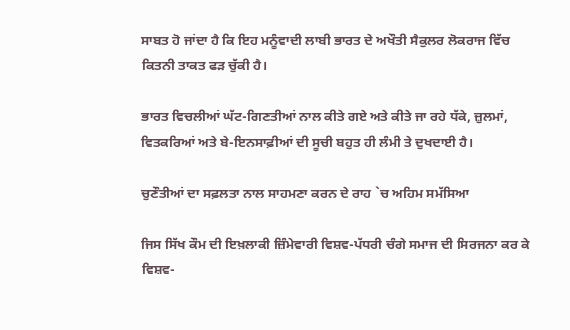ਸਾਬਤ ਹੋ ਜਾਂਦਾ ਹੈ ਕਿ ਇਹ ਮਨੂੰਵਾਦੀ ਲਾਬੀ ਭਾਰਤ ਦੇ ਅਖੌਤੀ ਸੈਕੁਲਰ ਲੋਕਰਾਜ ਵਿੱਚ ਕਿਤਨੀ ਤਾਕਤ ਫੜ ਚੁੱਕੀ ਹੈ।

ਭਾਰਤ ਵਿਚਲੀਆਂ ਘੱਟ-ਗਿਣਤੀਆਂ ਨਾਲ ਕੀਤੇ ਗਏ ਅਤੇ ਕੀਤੇ ਜਾ ਰਹੇ ਧੱਕੇ, ਜ਼ੁਲਮਾਂ, ਵਿਤਕਰਿਆਂ ਅਤੇ ਬੇ-ਇਨਸਾਫ਼ੀਆਂ ਦੀ ਸੂਚੀ ਬਹੁਤ ਹੀ ਲੰਮੀ ਤੇ ਦੁਖਦਾਈ ਹੈ।

ਚੁਣੌਤੀਆਂ ਦਾ ਸਫ਼ਲਤਾ ਨਾਲ ਸਾਹਮਣਾ ਕਰਨ ਦੇ ਰਾਹ `ਚ ਅਹਿਮ ਸਮੱਸਿਆ

ਜਿਸ ਸਿੱਖ ਕੌਮ ਦੀ ਇਖ਼ਲਾਕੀ ਜ਼ਿੰਮੇਵਾਰੀ ਵਿਸ਼ਵ-ਪੱਧਰੀ ਚੰਗੇ ਸਮਾਜ ਦੀ ਸਿਰਜਨਾ ਕਰ ਕੇ ਵਿਸ਼ਵ-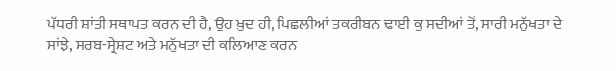ਪੱਧਰੀ ਸ਼ਾਂਤੀ ਸਥਾਪਤ ਕਰਨ ਦੀ ਹੈ, ਉਹ ਖ਼ੁਦ ਹੀ, ਪਿਛਲੀਆਂ ਤਕਰੀਬਨ ਢਾਈ ਕੁ ਸਦੀਆਂ ਤੋਂ, ਸਾਰੀ ਮਨੁੱਖਤਾ ਦੇ ਸਾਂਝੇ, ਸਰਬ-ਸ੍ਰੇਸ਼ਟ ਅਤੇ ਮਨੁੱਖਤਾ ਦੀ ਕਲਿਆਣ ਕਰਨ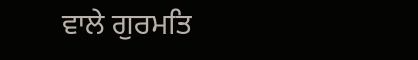ਵਾਲੇ ਗੁਰਮਤਿ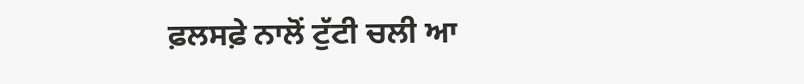ਫ਼ਲਸਫ਼ੇ ਨਾਲੋਂ ਟੁੱਟੀ ਚਲੀ ਆ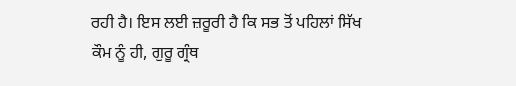ਰਹੀ ਹੈ। ਇਸ ਲਈ ਜ਼ਰੂਰੀ ਹੈ ਕਿ ਸਭ ਤੋਂ ਪਹਿਲਾਂ ਸਿੱਖ ਕੌਮ ਨੂੰ ਹੀ, ਗੁਰੂ ਗ੍ਰੰਥ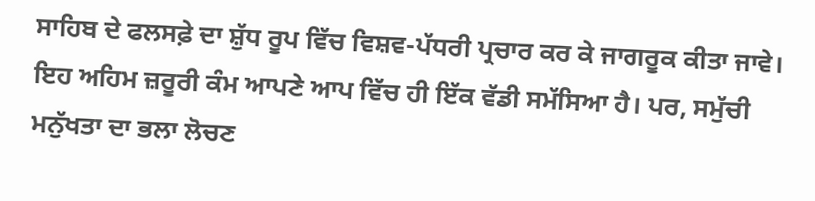ਸਾਹਿਬ ਦੇ ਫਲਸਫ਼ੇ ਦਾ ਸ਼ੁੱਧ ਰੂਪ ਵਿੱਚ ਵਿਸ਼ਵ-ਪੱਧਰੀ ਪ੍ਰਚਾਰ ਕਰ ਕੇ ਜਾਗਰੂਕ ਕੀਤਾ ਜਾਵੇ। ਇਹ ਅਹਿਮ ਜ਼ਰੂਰੀ ਕੰਮ ਆਪਣੇ ਆਪ ਵਿੱਚ ਹੀ ਇੱਕ ਵੱਡੀ ਸਮੱਸਿਆ ਹੈ। ਪਰ, ਸਮੁੱਚੀ ਮਨੁੱਖਤਾ ਦਾ ਭਲਾ ਲੋਚਣ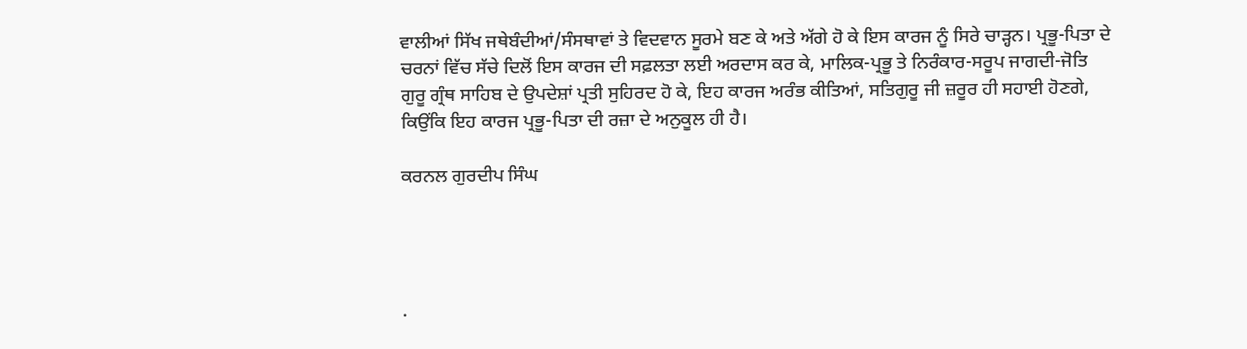ਵਾਲੀਆਂ ਸਿੱਖ ਜਥੇਬੰਦੀਆਂ/ਸੰਸਥਾਵਾਂ ਤੇ ਵਿਦਵਾਨ ਸੂਰਮੇ ਬਣ ਕੇ ਅਤੇ ਅੱਗੇ ਹੋ ਕੇ ਇਸ ਕਾਰਜ ਨੂੰ ਸਿਰੇ ਚਾੜ੍ਹਨ। ਪ੍ਰਭੂ-ਪਿਤਾ ਦੇ ਚਰਨਾਂ ਵਿੱਚ ਸੱਚੇ ਦਿਲੋਂ ਇਸ ਕਾਰਜ ਦੀ ਸਫ਼ਲਤਾ ਲਈ ਅਰਦਾਸ ਕਰ ਕੇ, ਮਾਲਿਕ-ਪ੍ਰਭੂ ਤੇ ਨਿਰੰਕਾਰ-ਸਰੂਪ ਜਾਗਦੀ-ਜੋਤਿ ਗੁਰੂ ਗ੍ਰੰਥ ਸਾਹਿਬ ਦੇ ਉਪਦੇਸ਼ਾਂ ਪ੍ਰਤੀ ਸੁਹਿਰਦ ਹੋ ਕੇ, ਇਹ ਕਾਰਜ ਅਰੰਭ ਕੀਤਿਆਂ, ਸਤਿਗੁਰੂ ਜੀ ਜ਼ਰੂਰ ਹੀ ਸਹਾਈ ਹੋਣਗੇ, ਕਿਉਂਕਿ ਇਹ ਕਾਰਜ ਪ੍ਰਭੂ-ਪਿਤਾ ਦੀ ਰਜ਼ਾ ਦੇ ਅਨੁਕੂਲ ਹੀ ਹੈ।

ਕਰਨਲ ਗੁਰਦੀਪ ਸਿੰਘ




.